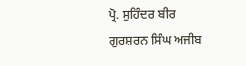ਪ੍ਰੋ. ਸੁਹਿੰਦਰ ਬੀਰ
ਗੁਰਸ਼ਰਨ ਸਿੰਘ ਅਜੀਬ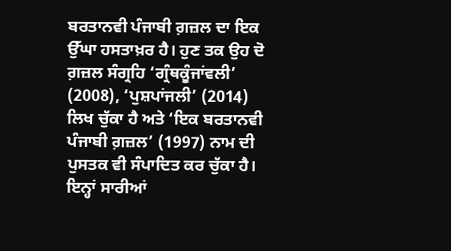ਬਰਤਾਨਵੀ ਪੰਜਾਬੀ ਗ਼ਜ਼ਲ ਦਾ ਇਕ ਉੱਘਾ ਹਸਤਾਖ਼ਰ ਹੈ। ਹੁਣ ਤਕ ਉਹ ਦੋ ਗ਼ਜ਼ਲ ਸੰਗ੍ਰਹਿ ‘ਗ੍ਰੰਥਕੂੰਜਾਂਵਲੀ’ (2008), ‘ਪੁਸ਼ਪਾਂਜਲੀ’ (2014) ਲਿਖ ਚੁੱਕਾ ਹੈ ਅਤੇ ‘ਇਕ ਬਰਤਾਨਵੀ ਪੰਜਾਬੀ ਗ਼ਜ਼ਲ’ (1997) ਨਾਮ ਦੀ ਪੁਸਤਕ ਵੀ ਸੰਪਾਦਿਤ ਕਰ ਚੁੱਕਾ ਹੈ। ਇਨ੍ਹਾਂ ਸਾਰੀਆਂ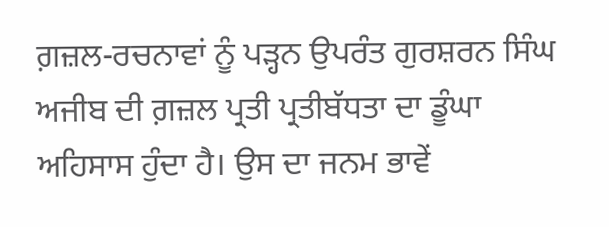ਗ਼ਜ਼ਲ-ਰਚਨਾਵਾਂ ਨੂੰ ਪੜ੍ਹਨ ਉਪਰੰਤ ਗੁਰਸ਼ਰਨ ਸਿੰਘ ਅਜੀਬ ਦੀ ਗ਼ਜ਼ਲ ਪ੍ਰਤੀ ਪ੍ਰਤੀਬੱਧਤਾ ਦਾ ਡੂੰਘਾ ਅਹਿਸਾਸ ਹੁੰਦਾ ਹੈ। ਉਸ ਦਾ ਜਨਮ ਭਾਵੇਂ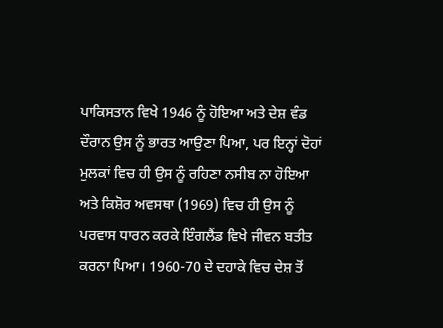ਪਾਕਿਸਤਾਨ ਵਿਖੇ 1946 ਨੂੰ ਹੋਇਆ ਅਤੇ ਦੇਸ਼ ਵੰਡ ਦੌਰਾਨ ਉਸ ਨੂੰ ਭਾਰਤ ਆਉਣਾ ਪਿਆ, ਪਰ ਇਨ੍ਹਾਂ ਦੋਹਾਂ ਮੁਲਕਾਂ ਵਿਚ ਹੀ ਉਸ ਨੂੰ ਰਹਿਣਾ ਨਸੀਬ ਨਾ ਹੋਇਆ ਅਤੇ ਕਿਸ਼ੋਰ ਅਵਸਥਾ (1969) ਵਿਚ ਹੀ ਉਸ ਨੂੰ ਪਰਵਾਸ ਧਾਰਨ ਕਰਕੇ ਇੰਗਲੈਂਡ ਵਿਖੇ ਜੀਵਨ ਬਤੀਤ ਕਰਨਾ ਪਿਆ। 1960-70 ਦੇ ਦਹਾਕੇ ਵਿਚ ਦੇਸ਼ ਤੋਂ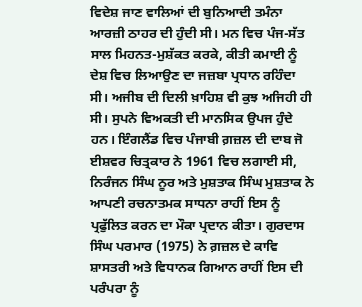ਵਿਦੇਸ਼ ਜਾਣ ਵਾਲਿਆਂ ਦੀ ਬੁਨਿਆਦੀ ਤਮੰਨਾ ਆਰਜ਼ੀ ਠਾਹਰ ਦੀ ਹੁੰਦੀ ਸੀ। ਮਨ ਵਿਚ ਪੰਜ-ਸੱਤ ਸਾਲ ਮਿਹਨਤ-ਮੁਸ਼ੱਕਤ ਕਰਕੇ, ਕੀਤੀ ਕਮਾਈ ਨੂੰ ਦੇਸ਼ ਵਿਚ ਲਿਆਉਣ ਦਾ ਜਜ਼ਬਾ ਪ੍ਰਧਾਨ ਰਹਿੰਦਾ ਸੀ। ਅਜੀਬ ਦੀ ਦਿਲੀ ਖ਼ਾਹਿਸ਼ ਵੀ ਕੁਝ ਅਜਿਹੀ ਹੀ ਸੀ। ਸੁਪਨੇ ਵਿਅਕਤੀ ਦੀ ਮਾਨਸਿਕ ਉਪਜ ਹੁੰਦੇ ਹਨ। ਇੰਗਲੈਂਡ ਵਿਚ ਪੰਜਾਬੀ ਗ਼ਜ਼ਲ ਦੀ ਦਾਬ ਜੋ ਈਸ਼ਵਰ ਚਿਤ੍ਰਕਾਰ ਨੇ 1961 ਵਿਚ ਲਗਾਈ ਸੀ, ਨਿਰੰਜਨ ਸਿੰਘ ਨੂਰ ਅਤੇ ਮੁਸ਼ਤਾਕ ਸਿੰਘ ਮੁਸ਼ਤਾਕ ਨੇ ਆਪਣੀ ਰਚਨਾਤਮਕ ਸਾਧਨਾ ਰਾਹੀਂ ਇਸ ਨੂੰ ਪ੍ਰਫੁੱਲਿਤ ਕਰਨ ਦਾ ਮੌਕਾ ਪ੍ਰਦਾਨ ਕੀਤਾ। ਗੁਰਦਾਸ ਸਿੰਘ ਪਰਮਾਰ (1975) ਨੇ ਗ਼ਜ਼ਲ ਦੇ ਕਾਵਿ ਸ਼ਾਸਤਰੀ ਅਤੇ ਵਿਧਾਨਕ ਗਿਆਨ ਰਾਹੀਂ ਇਸ ਦੀ ਪਰੰਪਰਾ ਨੂੰ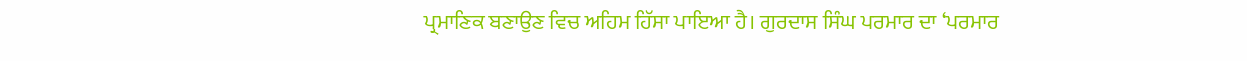ਪ੍ਰਮਾਣਿਕ ਬਣਾਉਣ ਵਿਚ ਅਹਿਮ ਹਿੱਸਾ ਪਾਇਆ ਹੈ। ਗੁਰਦਾਸ ਸਿੰਘ ਪਰਮਾਰ ਦਾ ‘ਪਰਮਾਰ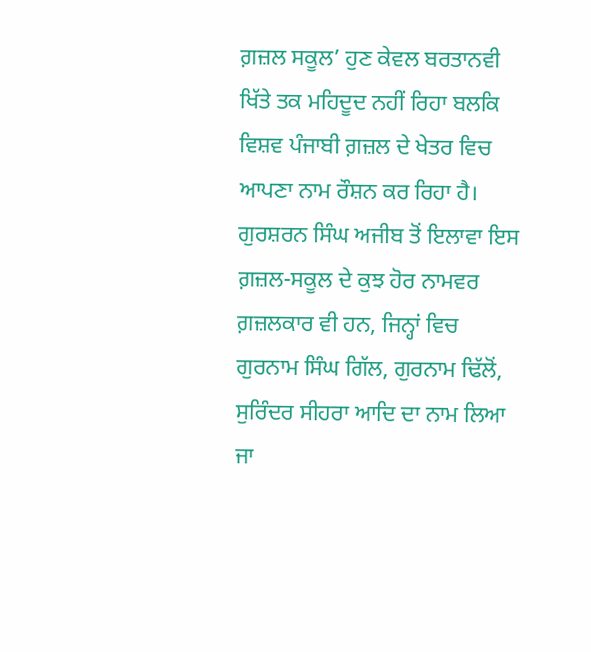ਗ਼ਜ਼ਲ ਸਕੂਲ’ ਹੁਣ ਕੇਵਲ ਬਰਤਾਨਵੀ ਖਿੱਤੇ ਤਕ ਮਹਿਦੂਦ ਨਹੀਂ ਰਿਹਾ ਬਲਕਿ ਵਿਸ਼ਵ ਪੰਜਾਬੀ ਗ਼ਜ਼ਲ ਦੇ ਖੇਤਰ ਵਿਚ ਆਪਣਾ ਨਾਮ ਰੌਸ਼ਨ ਕਰ ਰਿਹਾ ਹੈ। ਗੁਰਸ਼ਰਨ ਸਿੰਘ ਅਜੀਬ ਤੋਂ ਇਲਾਵਾ ਇਸ ਗ਼ਜ਼ਲ-ਸਕੂਲ ਦੇ ਕੁਝ ਹੋਰ ਨਾਮਵਰ ਗ਼ਜ਼ਲਕਾਰ ਵੀ ਹਨ, ਜਿਨ੍ਹਾਂ ਵਿਚ ਗੁਰਨਾਮ ਸਿੰਘ ਗਿੱਲ, ਗੁਰਨਾਮ ਢਿੱਲੋਂ, ਸੁਰਿੰਦਰ ਸੀਹਰਾ ਆਦਿ ਦਾ ਨਾਮ ਲਿਆ ਜਾ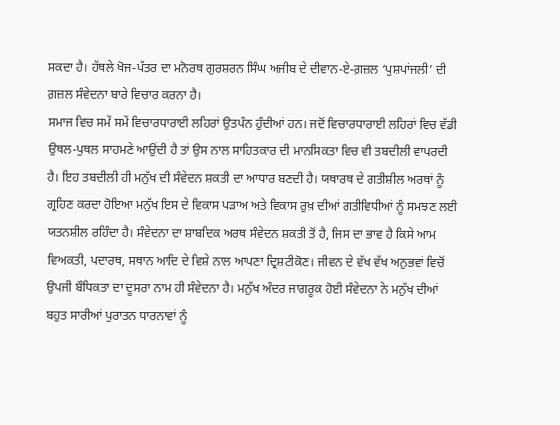ਸਕਦਾ ਹੈ। ਹੱਥਲੇ ਖੋਜ-ਪੱਤਰ ਦਾ ਮਨੋਰਥ ਗੁਰਸ਼ਰਨ ਸਿੰਘ ਅਜੀਬ ਦੇ ਦੀਵਾਨ-ਏ-ਗ਼ਜ਼ਲ ‘ਪੁਸ਼ਪਾਂਜਲੀ’ ਦੀ ਗ਼ਜ਼ਲ ਸੰਵੇਦਨਾ ਬਾਰੇ ਵਿਚਾਰ ਕਰਨਾ ਹੈ।
ਸਮਾਜ ਵਿਚ ਸਮੇਂ ਸਮੇਂ ਵਿਚਾਰਧਾਰਾਈ ਲਹਿਰਾਂ ਉਤਪੰਨ ਹੁੰਦੀਆਂ ਹਨ। ਜਦੋਂ ਵਿਚਾਰਧਾਰਾਈ ਲਹਿਰਾਂ ਵਿਚ ਵੱਡੀ ਉਥਲ-ਪੁਥਲ ਸਾਹਮਣੇ ਆਉਂਦੀ ਹੈ ਤਾਂ ਉਸ ਨਾਲ ਸਾਹਿਤਕਾਰ ਦੀ ਮਾਨਸਿਕਤਾ ਵਿਚ ਵੀ ਤਬਦੀਲੀ ਵਾਪਰਦੀ ਹੈ। ਇਹ ਤਬਦੀਲੀ ਹੀ ਮਨੁੱਖ ਦੀ ਸੰਵੇਦਨ ਸ਼ਕਤੀ ਦਾ ਆਧਾਰ ਬਣਦੀ ਹੈ। ਯਥਾਰਥ ਦੇ ਗਤੀਸ਼ੀਲ ਅਰਥਾਂ ਨੂੰ ਗ੍ਰਹਿਣ ਕਰਦਾ ਹੋਇਆ ਮਨੁੱਖ ਇਸ ਦੇ ਵਿਕਾਸ ਪੜਾਅ ਅਤੇ ਵਿਕਾਸ ਰੁਖ਼ ਦੀਆਂ ਗਤੀਵਿਧੀਆਂ ਨੂੰ ਸਮਝਣ ਲਈ ਯਤਨਸ਼ੀਲ ਰਹਿੰਦਾ ਹੈ। ਸੰਵੇਦਨਾ ਦਾ ਸ਼ਾਬਦਿਕ ਅਰਥ ਸੰਵੇਦਨ ਸ਼ਕਤੀ ਤੋਂ ਹੈ, ਜਿਸ ਦਾ ਭਾਵ ਹੈ ਕਿਸੇ ਆਮ ਵਿਅਕਤੀ, ਪਦਾਰਥ, ਸਥਾਨ ਆਦਿ ਦੇ ਵਿਸ਼ੇ ਨਾਲ ਆਪਣਾ ਦ੍ਰਿਸ਼ਟੀਕੋਣ। ਜੀਵਨ ਦੇ ਵੱਖ ਵੱਖ ਅਨੁਭਵਾਂ ਵਿਚੋਂ ਉਪਜੀ ਬੌਧਿਕਤਾ ਦਾ ਦੂਸਰਾ ਨਾਮ ਹੀ ਸੰਵੇਦਨਾ ਹੈ। ਮਨੁੱਖ ਅੰਦਰ ਜਾਗਰੂਕ ਹੋਈ ਸੰਵੇਦਨਾ ਨੇ ਮਨੁੱਖ ਦੀਆਂ ਬਹੁਤ ਸਾਰੀਆਂ ਪੁਰਾਤਨ ਧਾਰਨਾਵਾਂ ਨੂੰ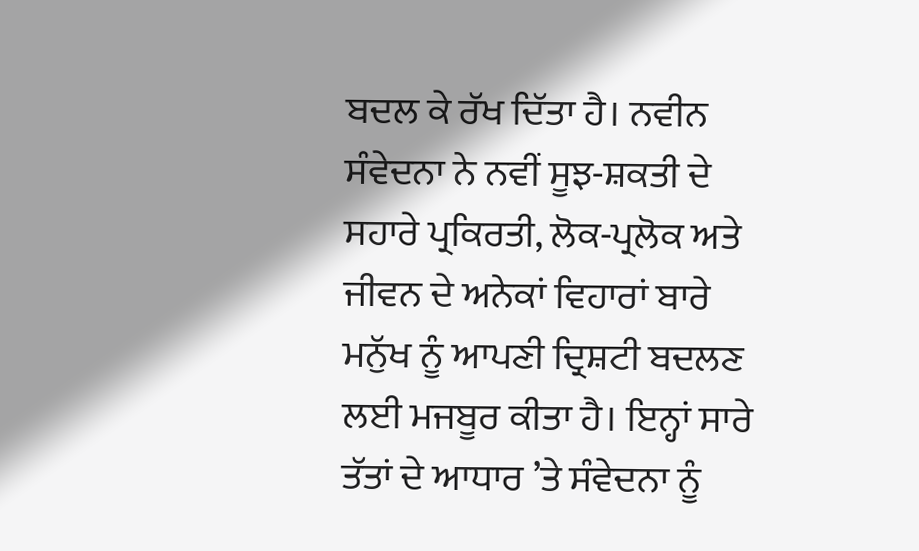ਬਦਲ ਕੇ ਰੱਖ ਦਿੱਤਾ ਹੈ। ਨਵੀਨ ਸੰਵੇਦਨਾ ਨੇ ਨਵੀਂ ਸੂਝ-ਸ਼ਕਤੀ ਦੇ ਸਹਾਰੇ ਪ੍ਰਕਿਰਤੀ, ਲੋਕ-ਪ੍ਰਲੋਕ ਅਤੇ ਜੀਵਨ ਦੇ ਅਨੇਕਾਂ ਵਿਹਾਰਾਂ ਬਾਰੇ ਮਨੁੱਖ ਨੂੰ ਆਪਣੀ ਦ੍ਰਿਸ਼ਟੀ ਬਦਲਣ ਲਈ ਮਜਬੂਰ ਕੀਤਾ ਹੈ। ਇਨ੍ਹਾਂ ਸਾਰੇ ਤੱਤਾਂ ਦੇ ਆਧਾਰ ’ਤੇ ਸੰਵੇਦਨਾ ਨੂੰ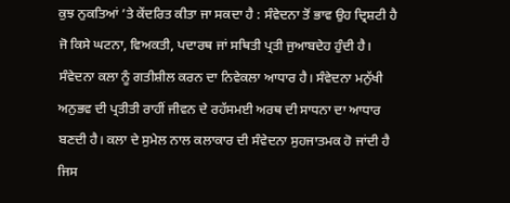ਕੁਝ ਨੁਕਤਿਆਂ ’ਤੇ ਕੇਂਦਰਿਤ ਕੀਤਾ ਜਾ ਸਕਦਾ ਹੈ : ਸੰਵੇਦਨਾ ਤੋਂ ਭਾਵ ਉਹ ਦ੍ਰਿਸ਼ਟੀ ਹੈ ਜੋ ਕਿਸੇ ਘਟਨਾ, ਵਿਅਕਤੀ, ਪਦਾਰਥ ਜਾਂ ਸਥਿਤੀ ਪ੍ਰਤੀ ਜੁਆਬਦੇਹ ਹੁੰਦੀ ਹੈ। ਸੰਵੇਦਨਾ ਕਲਾ ਨੂੰ ਗਤੀਸ਼ੀਲ ਕਰਨ ਦਾ ਨਿਵੇਕਲਾ ਆਧਾਰ ਹੈ। ਸੰਵੇਦਨਾ ਮਨੁੱਖੀ ਅਨੁਭਵ ਦੀ ਪ੍ਰਤੀਤੀ ਰਾਹੀਂ ਜੀਵਨ ਦੇ ਰਹੱਸਮਈ ਅਰਥ ਦੀ ਸਾਧਨਾ ਦਾ ਆਧਾਰ ਬਣਦੀ ਹੈ। ਕਲਾ ਦੇ ਸੁਮੇਲ ਨਾਲ ਕਲਾਕਾਰ ਦੀ ਸੰਵੇਦਨਾ ਸੁਹਜਾਤਮਕ ਹੋ ਜਾਂਦੀ ਹੈ ਜਿਸ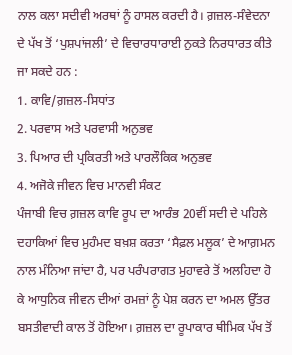ਨਾਲ ਕਲਾ ਸਦੀਵੀ ਅਰਥਾਂ ਨੂੰ ਹਾਸਲ ਕਰਦੀ ਹੈ। ਗ਼ਜ਼ਲ-ਸੰਵੇਦਨਾ ਦੇ ਪੱਖ ਤੋਂ ‘ਪੁਸ਼ਪਾਂਜਲੀ’ ਦੇ ਵਿਚਾਰਧਾਰਾਈ ਨੁਕਤੇ ਨਿਰਧਾਰਤ ਕੀਤੇ ਜਾ ਸਕਦੇ ਹਨ :
1. ਕਾਵਿ/ਗ਼ਜ਼ਲ-ਸਿਧਾਂਤ
2. ਪਰਵਾਸ ਅਤੇ ਪਰਵਾਸੀ ਅਨੁਭਵ
3. ਪਿਆਰ ਦੀ ਪ੍ਰਕਿਰਤੀ ਅਤੇ ਪਾਰਲੌਕਿਕ ਅਨੁਭਵ
4. ਅਜੋਕੇ ਜੀਵਨ ਵਿਚ ਮਾਨਵੀ ਸੰਕਟ
ਪੰਜਾਬੀ ਵਿਚ ਗ਼ਜ਼ਲ ਕਾਵਿ ਰੂਪ ਦਾ ਆਰੰਭ 20ਵੀਂ ਸਦੀ ਦੇ ਪਹਿਲੇ ਦਹਾਕਿਆਂ ਵਿਚ ਮੁਹੰਮਦ ਬਖ਼ਸ਼ ਕਰਤਾ ‘ਸੈਫ਼ਲ ਮਲੂਕ’ ਦੇ ਆਗ਼ਮਨ ਨਾਲ ਮੰਨਿਆ ਜਾਂਦਾ ਹੈ, ਪਰ ਪਰੰਪਰਾਗਤ ਮੁਹਾਵਰੇ ਤੋਂ ਅਲਹਿਦਾ ਹੋ ਕੇ ਆਧੁਨਿਕ ਜੀਵਨ ਦੀਆਂ ਰਮਜ਼ਾਂ ਨੂੰ ਪੇਸ਼ ਕਰਨ ਦਾ ਅਮਲ ਉੱਤਰ ਬਸਤੀਵਾਦੀ ਕਾਲ ਤੋਂ ਹੋਇਆ। ਗ਼ਜ਼ਲ ਦਾ ਰੂਪਾਕਾਰ ਥੀਮਿਕ ਪੱਖ ਤੋਂ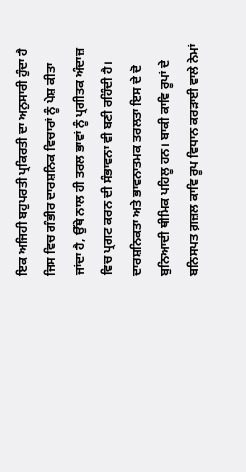ਇਕ ਅਜਿਹੀ ਬਹੁਪਰਤੀ ਪ੍ਰਕਿਰਤੀ ਦਾ ਅਨੁਸਾਰੀ ਹੁੰਦਾ ਹੈ ਜਿਸ ਵਿਚ ਗੰਭੀਰ ਦਾਰਸ਼ਨਿਕ ਵਿਚਾਰਾਂ ਨੂੰ ਪੇਸ਼ ਕੀਤਾ ਜਾਂਦਾ ਹੈ, ਉੱਥੇ ਨਾਲ ਹੀ ਤਰਲ ਭਾਵਾਂ ਨੂੰ ਪ੍ਰਗੀਤਕ ਅੰਦਾਜ਼ ਵਿਚ ਪ੍ਰਗਟ ਕਰਨ ਦੀ ਸੰਭਾਵਨਾ ਵੀ ਬਣੀ ਰਹਿੰਦੀ ਹੈ। ਦਾਰਸ਼ਨਿਕਤਾ ਅਤੇ ਭਾਵਨਾਤਮਕ ਤਰਲਤਾ ਇਸ ਦੇ ਦੋ ਬੁਨਿਆਦੀ ਥੀਮਿਕ ਪਹਿਲੂ ਹਨ। ਬਾਕੀ ਕਾਵਿ ਰੂਪਾਂ ਦੇ ਬਨਿਸਪਤ ਗ਼ਜ਼ਲ ਕਾਵਿ ਰੂਪ ਵਿਧਾਨ ਕਰੜਾਈ ਵਾਲੇ ਨੇਮਾਂ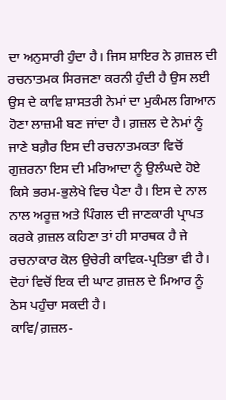ਦਾ ਅਨੁਸਾਰੀ ਹੁੰਦਾ ਹੈ। ਜਿਸ ਸ਼ਾਇਰ ਨੇ ਗ਼ਜ਼ਲ ਦੀ ਰਚਨਾਤਮਕ ਸਿਰਜਣਾ ਕਰਨੀ ਹੁੰਦੀ ਹੈ ਉਸ ਲਈ ਉਸ ਦੇ ਕਾਵਿ ਸ਼ਾਸਤਰੀ ਨੇਮਾਂ ਦਾ ਮੁਕੰਮਲ ਗਿਆਨ ਹੋਣਾ ਲਾਜ਼ਮੀ ਬਣ ਜਾਂਦਾ ਹੈ। ਗ਼ਜ਼ਲ ਦੇ ਨੇਮਾਂ ਨੂੰ ਜਾਣੇ ਬਗ਼ੈਰ ਇਸ ਦੀ ਰਚਨਾਤਮਕਤਾ ਵਿਚੋਂ ਗੁਜ਼ਰਨਾ ਇਸ ਦੀ ਮਰਿਆਦਾ ਨੂੰ ਉਲੰਘਦੇ ਹੋਏ ਕਿਸੇ ਭਰਮ-ਭੁਲੇਖੇ ਵਿਚ ਪੈਣਾ ਹੈ। ਇਸ ਦੇ ਨਾਲ ਨਾਲ ਅਰੂਜ਼ ਅਤੇ ਪਿੰਗਲ ਦੀ ਜਾਣਕਾਰੀ ਪ੍ਰਾਪਤ ਕਰਕੇ ਗ਼ਜ਼ਲ ਕਹਿਣਾ ਤਾਂ ਹੀ ਸਾਰਥਕ ਹੈ ਜੇ ਰਚਨਾਕਾਰ ਕੋਲ ਉਚੇਰੀ ਕਾਵਿਕ-ਪ੍ਰਤਿਭਾ ਵੀ ਹੈ। ਦੋਹਾਂ ਵਿਚੋਂ ਇਕ ਦੀ ਘਾਟ ਗ਼ਜ਼ਲ ਦੇ ਮਿਆਰ ਨੂੰ ਠੇਸ ਪਹੁੰਚਾ ਸਕਦੀ ਹੈ।
ਕਾਵਿ/ਗ਼ਜ਼ਲ-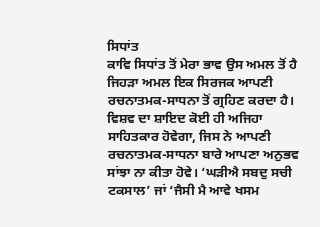ਸਿਧਾਂਤ
ਕਾਵਿ ਸਿਧਾਂਤ ਤੋਂ ਮੇਰਾ ਭਾਵ ਉਸ ਅਮਲ ਤੋਂ ਹੈ ਜਿਹੜਾ ਅਮਲ ਇਕ ਸਿਰਜਕ ਆਪਣੀ ਰਚਨਾਤਮਕ-ਸਾਧਨਾ ਤੋਂ ਗ੍ਰਹਿਣ ਕਰਦਾ ਹੈ। ਵਿਸ਼ਵ ਦਾ ਸ਼ਾਇਦ ਕੋਈ ਹੀ ਅਜਿਹਾ ਸਾਹਿਤਕਾਰ ਹੋਵੇਗਾ, ਜਿਸ ਨੇ ਆਪਣੀ ਰਚਨਾਤਮਕ-ਸਾਧਨਾ ਬਾਰੇ ਆਪਣਾ ਅਨੁਭਵ ਸਾਂਝਾ ਨਾ ਕੀਤਾ ਹੋਵੇ। ‘ਘੜੀਐ ਸਬਦੁ ਸਚੀ ਟਕਸਾਲ’ ਜਾਂ ‘ਜੈਸੀ ਮੈ ਆਵੇ ਖਸਮ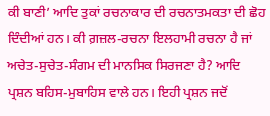ਕੀ ਬਾਣੀ’ ਆਦਿ ਤੁਕਾਂ ਰਚਨਾਕਾਰ ਦੀ ਰਚਨਾਤਮਕਤਾ ਦੀ ਛੋਹ ਦਿੰਦੀਆਂ ਹਨ। ਕੀ ਗ਼ਜ਼ਲ-ਰਚਨਾ ਇਲਹਾਮੀ ਰਚਨਾ ਹੈ ਜਾਂ ਅਚੇਤ-ਸੁਚੇਤ-ਸੰਗਮ ਦੀ ਮਾਨਸਿਕ ਸਿਰਜਣਾ ਹੈ? ਆਦਿ ਪ੍ਰਸ਼ਨ ਬਹਿਸ-ਮੁਬਾਹਿਸ ਵਾਲੇ ਹਨ। ਇਹੀ ਪ੍ਰਸ਼ਨ ਜਦੋਂ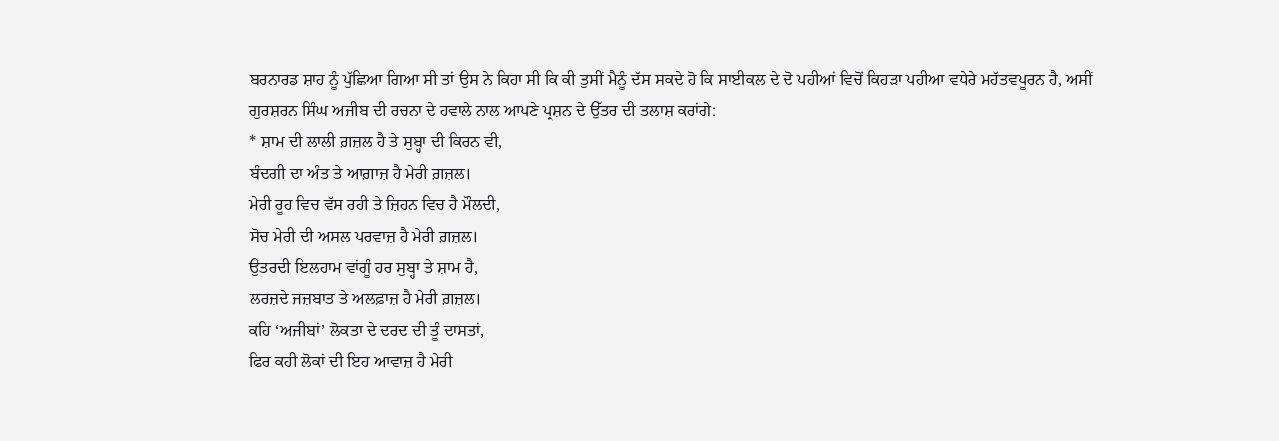ਬਰਨਾਰਡ ਸ਼ਾਹ ਨੂੰ ਪੁੱਛਿਆ ਗਿਆ ਸੀ ਤਾਂ ਉਸ ਨੇ ਕਿਹਾ ਸੀ ਕਿ ਕੀ ਤੁਸੀਂ ਮੈਨੂੰ ਦੱਸ ਸਕਦੇ ਹੋ ਕਿ ਸਾਈਕਲ ਦੇ ਦੋ ਪਹੀਆਂ ਵਿਚੋਂ ਕਿਹੜਾ ਪਹੀਆ ਵਧੇਰੇ ਮਹੱਤਵਪੂਰਨ ਹੈ, ਅਸੀਂ ਗੁਰਸ਼ਰਨ ਸਿੰਘ ਅਜੀਬ ਦੀ ਰਚਨਾ ਦੇ ਹਵਾਲੇ ਨਾਲ ਆਪਣੇ ਪ੍ਰਸ਼ਨ ਦੇ ਉੱਤਰ ਦੀ ਤਲਾਸ਼ ਕਰਾਂਗੇ:
* ਸ਼ਾਮ ਦੀ ਲਾਲੀ ਗ਼ਜ਼ਲ ਹੈ ਤੇ ਸੁਬ੍ਹਾ ਦੀ ਕਿਰਨ ਵੀ,
ਬੰਦਗੀ ਦਾ ਅੰਤ ਤੇ ਆਗ਼ਾਜ਼ ਹੈ ਮੇਰੀ ਗ਼ਜ਼ਲ।
ਮੇਰੀ ਰੂਹ ਵਿਚ ਵੱਸ ਰਹੀ ਤੇ ਜ਼ਿਹਨ ਵਿਚ ਹੈ ਮੌਲਦੀ,
ਸੋਚ ਮੇਰੀ ਦੀ ਅਸਲ ਪਰਵਾਜ਼ ਹੈ ਮੇਰੀ ਗ਼ਜ਼ਲ।
ਉਤਰਦੀ ਇਲਹਾਮ ਵਾਂਗੂੰ ਹਰ ਸੁਬ੍ਹਾ ਤੇ ਸ਼ਾਮ ਹੈ,
ਲਰਜ਼ਦੇ ਜਜ਼ਬਾਤ ਤੇ ਅਲਫ਼ਾਜ਼ ਹੈ ਮੇਰੀ ਗ਼ਜ਼ਲ।
ਕਹਿ ‘ਅਜੀਬਾਂ’ ਲੋਕਤਾ ਦੇ ਦਰਦ ਦੀ ਤੂੰ ਦਾਸਤਾਂ,
ਫਿਰ ਕਹੀ ਲੋਕਾਂ ਦੀ ਇਹ ਆਵਾਜ਼ ਹੈ ਮੇਰੀ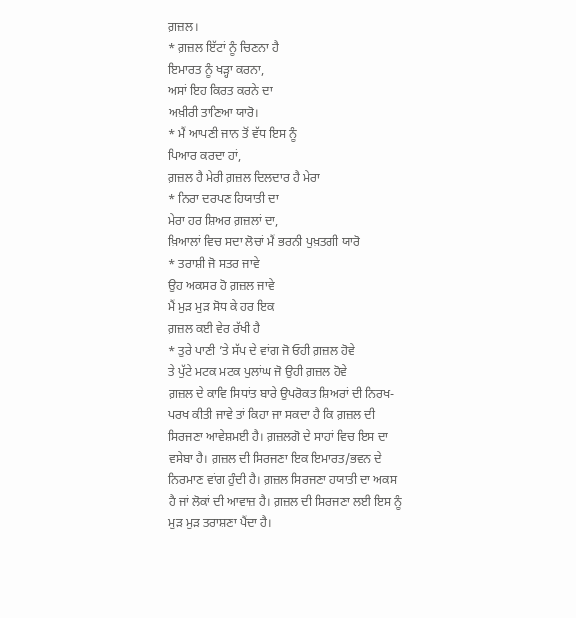ਗ਼ਜ਼ਲ।
* ਗ਼ਜ਼ਲ ਇੱਟਾਂ ਨੂੰ ਚਿਣਨਾ ਹੈ
ਇਮਾਰਤ ਨੂੰ ਖੜ੍ਹਾ ਕਰਨਾ,
ਅਸਾਂ ਇਹ ਕਿਰਤ ਕਰਨੇ ਦਾ
ਅਖ਼ੀਰੀ ਤਾਣਿਆ ਯਾਰੋ।
* ਮੈਂ ਆਪਣੀ ਜਾਨ ਤੋਂ ਵੱਧ ਇਸ ਨੂੰ
ਪਿਆਰ ਕਰਦਾ ਹਾਂ,
ਗ਼ਜ਼ਲ ਹੈ ਮੇਰੀ ਗ਼ਜ਼ਲ ਦਿਲਦਾਰ ਹੈ ਮੇਰਾ
* ਨਿਰਾ ਦਰਪਣ ਹਿਯਾਤੀ ਦਾ
ਮੇਰਾ ਹਰ ਸ਼ਿਅਰ ਗ਼ਜ਼ਲਾਂ ਦਾ,
ਖ਼ਿਆਲਾਂ ਵਿਚ ਸਦਾ ਲੋਚਾਂ ਮੈਂ ਭਰਨੀ ਪੁਖ਼ਤਗੀ ਯਾਰੋ
* ਤਰਾਸ਼ੀ ਜੋ ਸਤਰ ਜਾਵੇ
ਉਹ ਅਕਸਰ ਹੋ ਗ਼ਜ਼ਲ ਜਾਵੇ
ਮੈਂ ਮੁੜ ਮੁੜ ਸੋਧ ਕੇ ਹਰ ਇਕ
ਗ਼ਜ਼ਲ ਕਈ ਵੇਰ ਰੱਖੀ ਹੈ
* ਤੁਰੇ ਪਾਣੀ ’ਤੇ ਸੱਪ ਦੇ ਵਾਂਗ ਜੋ ਓਹੀ ਗ਼ਜ਼ਲ ਹੋਵੇ
ਤੇ ਪੁੱਟੇ ਮਟਕ ਮਟਕ ਪੁਲਾਂਘ ਜੋ ਉਹੀ ਗ਼ਜ਼ਲ ਹੋਵੇ
ਗ਼ਜ਼ਲ ਦੇ ਕਾਵਿ ਸਿਧਾਂਤ ਬਾਰੇ ਉਪਰੋਕਤ ਸ਼ਿਅਰਾਂ ਦੀ ਨਿਰਖ-ਪਰਖ ਕੀਤੀ ਜਾਵੇ ਤਾਂ ਕਿਹਾ ਜਾ ਸਕਦਾ ਹੈ ਕਿ ਗ਼ਜ਼ਲ ਦੀ ਸਿਰਜਣਾ ਆਵੇਸ਼ਮਈ ਹੈ। ਗ਼ਜ਼ਲਗੋ ਦੇ ਸਾਹਾਂ ਵਿਚ ਇਸ ਦਾ ਵਸੇਬਾ ਹੈ। ਗ਼ਜ਼ਲ ਦੀ ਸਿਰਜਣਾ ਇਕ ਇਮਾਰਤ/ਭਵਨ ਦੇ ਨਿਰਮਾਣ ਵਾਂਗ ਹੁੰਦੀ ਹੈ। ਗ਼ਜ਼ਲ ਸਿਰਜਣਾ ਹਯਾਤੀ ਦਾ ਅਕਸ ਹੈ ਜਾਂ ਲੋਕਾਂ ਦੀ ਆਵਾਜ਼ ਹੈ। ਗ਼ਜ਼ਲ ਦੀ ਸਿਰਜਣਾ ਲਈ ਇਸ ਨੂੰ ਮੁੜ ਮੁੜ ਤਰਾਸ਼ਣਾ ਪੈਂਦਾ ਹੈ।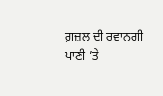ਗ਼ਜ਼ਲ ਦੀ ਰਵਾਨਗੀ ਪਾਣੀ ’ਤੇ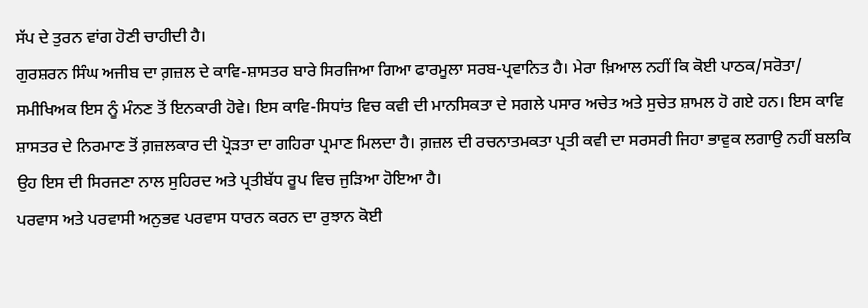ਸੱਪ ਦੇ ਤੁਰਨ ਵਾਂਗ ਹੋਣੀ ਚਾਹੀਦੀ ਹੈ।
ਗੁਰਸ਼ਰਨ ਸਿੰਘ ਅਜੀਬ ਦਾ ਗ਼ਜ਼ਲ ਦੇ ਕਾਵਿ-ਸ਼ਾਸਤਰ ਬਾਰੇ ਸਿਰਜਿਆ ਗਿਆ ਫਾਰਮੂਲਾ ਸਰਬ-ਪ੍ਰਵਾਨਿਤ ਹੈ। ਮੇਰਾ ਖ਼ਿਆਲ ਨਹੀਂ ਕਿ ਕੋਈ ਪਾਠਕ/ਸਰੋਤਾ/ ਸਮੀਖਿਅਕ ਇਸ ਨੂੰ ਮੰਨਣ ਤੋਂ ਇਨਕਾਰੀ ਹੋਵੇ। ਇਸ ਕਾਵਿ-ਸਿਧਾਂਤ ਵਿਚ ਕਵੀ ਦੀ ਮਾਨਸਿਕਤਾ ਦੇ ਸਗਲੇ ਪਸਾਰ ਅਚੇਤ ਅਤੇ ਸੁਚੇਤ ਸ਼ਾਮਲ ਹੋ ਗਏ ਹਨ। ਇਸ ਕਾਵਿ ਸ਼ਾਸਤਰ ਦੇ ਨਿਰਮਾਣ ਤੋਂ ਗ਼ਜ਼ਲਕਾਰ ਦੀ ਪ੍ਰੋੜਤਾ ਦਾ ਗਹਿਰਾ ਪ੍ਰਮਾਣ ਮਿਲਦਾ ਹੈ। ਗ਼ਜ਼ਲ ਦੀ ਰਚਨਾਤਮਕਤਾ ਪ੍ਰਤੀ ਕਵੀ ਦਾ ਸਰਸਰੀ ਜਿਹਾ ਭਾਵੁਕ ਲਗਾਉ ਨਹੀਂ ਬਲਕਿ ਉਹ ਇਸ ਦੀ ਸਿਰਜਣਾ ਨਾਲ ਸੁਹਿਰਦ ਅਤੇ ਪ੍ਰਤੀਬੱਧ ਰੂਪ ਵਿਚ ਜੁੜਿਆ ਹੋਇਆ ਹੈ।
ਪਰਵਾਸ ਅਤੇ ਪਰਵਾਸੀ ਅਨੁਭਵ ਪਰਵਾਸ ਧਾਰਨ ਕਰਨ ਦਾ ਰੁਝਾਨ ਕੋਈ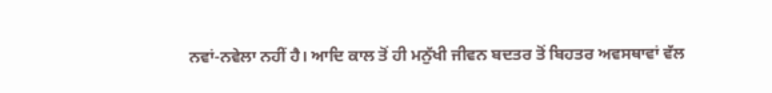ਨਵਾਂ-ਨਵੇਲਾ ਨਹੀਂ ਹੈ। ਆਦਿ ਕਾਲ ਤੋਂ ਹੀ ਮਨੁੱਖੀ ਜੀਵਨ ਬਦਤਰ ਤੋਂ ਬਿਹਤਰ ਅਵਸਥਾਵਾਂ ਵੱਲ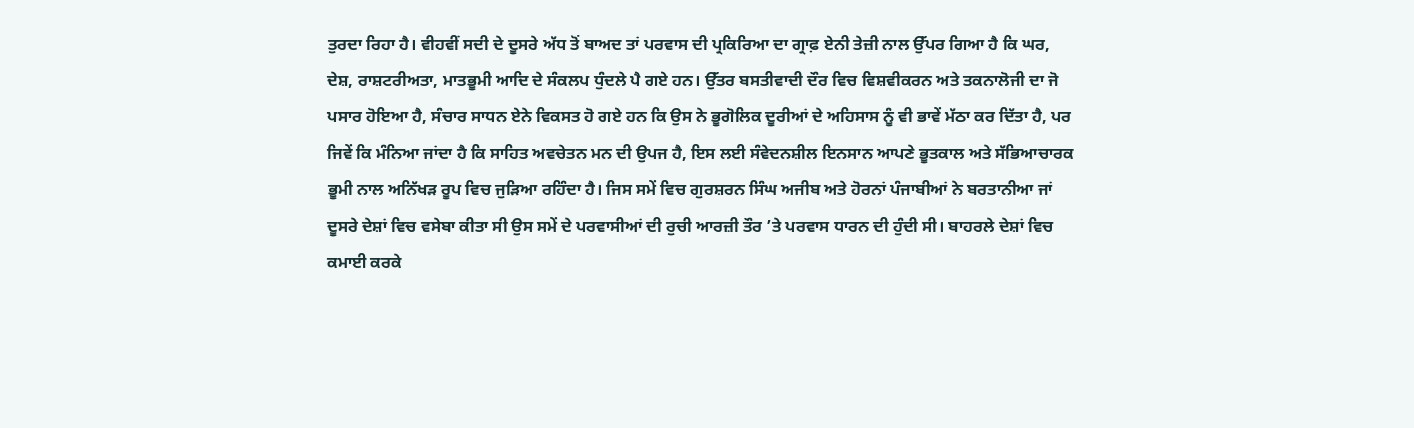ਤੁਰਦਾ ਰਿਹਾ ਹੈ। ਵੀਹਵੀਂ ਸਦੀ ਦੇ ਦੂਸਰੇ ਅੱਧ ਤੋਂ ਬਾਅਦ ਤਾਂ ਪਰਵਾਸ ਦੀ ਪ੍ਰਕਿਰਿਆ ਦਾ ਗ੍ਰਾਫ਼ ਏਨੀ ਤੇਜ਼ੀ ਨਾਲ ਉੱਪਰ ਗਿਆ ਹੈ ਕਿ ਘਰ, ਦੇਸ਼, ਰਾਸ਼ਟਰੀਅਤਾ, ਮਾਤਭੂਮੀ ਆਦਿ ਦੇ ਸੰਕਲਪ ਧੁੰਦਲੇ ਪੈ ਗਏ ਹਨ। ਉੱਤਰ ਬਸਤੀਵਾਦੀ ਦੌਰ ਵਿਚ ਵਿਸ਼ਵੀਕਰਨ ਅਤੇ ਤਕਨਾਲੋਜੀ ਦਾ ਜੋ ਪਸਾਰ ਹੋਇਆ ਹੈ, ਸੰਚਾਰ ਸਾਧਨ ਏਨੇ ਵਿਕਸਤ ਹੋ ਗਏ ਹਨ ਕਿ ਉਸ ਨੇ ਭੂਗੋਲਿਕ ਦੂਰੀਆਂ ਦੇ ਅਹਿਸਾਸ ਨੂੰ ਵੀ ਭਾਵੇਂ ਮੱਠਾ ਕਰ ਦਿੱਤਾ ਹੈ, ਪਰ ਜਿਵੇਂ ਕਿ ਮੰਨਿਆ ਜਾਂਦਾ ਹੈ ਕਿ ਸਾਹਿਤ ਅਵਚੇਤਨ ਮਨ ਦੀ ਉਪਜ ਹੈ, ਇਸ ਲਈ ਸੰਵੇਦਨਸ਼ੀਲ ਇਨਸਾਨ ਆਪਣੇ ਭੂਤਕਾਲ ਅਤੇ ਸੱਭਿਆਚਾਰਕ ਭੂਮੀ ਨਾਲ ਅਨਿੱਖੜ ਰੂਪ ਵਿਚ ਜੁੜਿਆ ਰਹਿੰਦਾ ਹੈ। ਜਿਸ ਸਮੇਂ ਵਿਚ ਗੁਰਸ਼ਰਨ ਸਿੰਘ ਅਜੀਬ ਅਤੇ ਹੋਰਨਾਂ ਪੰਜਾਬੀਆਂ ਨੇ ਬਰਤਾਨੀਆ ਜਾਂ ਦੂਸਰੇ ਦੇਸ਼ਾਂ ਵਿਚ ਵਸੇਬਾ ਕੀਤਾ ਸੀ ਉਸ ਸਮੇਂ ਦੇ ਪਰਵਾਸੀਆਂ ਦੀ ਰੁਚੀ ਆਰਜ਼ੀ ਤੌਰ ’ਤੇ ਪਰਵਾਸ ਧਾਰਨ ਦੀ ਹੁੰਦੀ ਸੀ। ਬਾਹਰਲੇ ਦੇਸ਼ਾਂ ਵਿਚ ਕਮਾਈ ਕਰਕੇ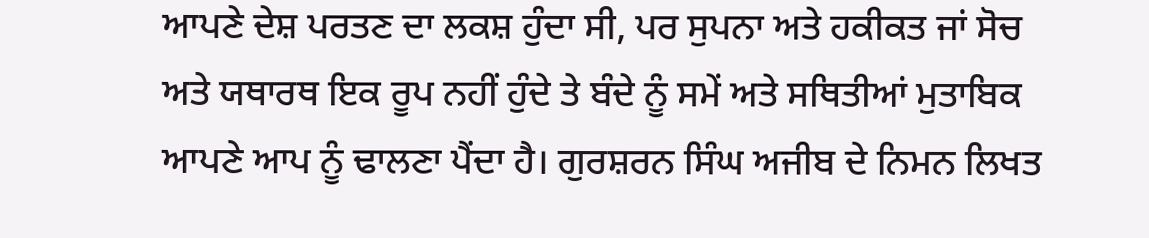ਆਪਣੇ ਦੇਸ਼ ਪਰਤਣ ਦਾ ਲਕਸ਼ ਹੁੰਦਾ ਸੀ, ਪਰ ਸੁਪਨਾ ਅਤੇ ਹਕੀਕਤ ਜਾਂ ਸੋਚ ਅਤੇ ਯਥਾਰਥ ਇਕ ਰੂਪ ਨਹੀਂ ਹੁੰਦੇ ਤੇ ਬੰਦੇ ਨੂੰ ਸਮੇਂ ਅਤੇ ਸਥਿਤੀਆਂ ਮੁਤਾਬਿਕ ਆਪਣੇ ਆਪ ਨੂੰ ਢਾਲਣਾ ਪੈਂਦਾ ਹੈ। ਗੁਰਸ਼ਰਨ ਸਿੰਘ ਅਜੀਬ ਦੇ ਨਿਮਨ ਲਿਖਤ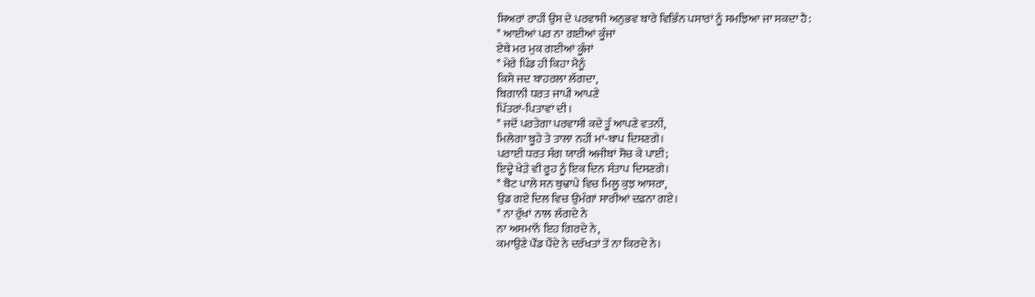ਸ਼ਿਅਰਾਂ ਰਾਹੀਂ ਉਸ ਦੇ ਪਰਵਾਸੀ ਅਨੁਭਵ ਬਾਰੇ ਵਿਭਿੰਨ ਪਸਾਰਾਂ ਨੂੰ ਸਮਝਿਆ ਜਾ ਸਕਦਾ ਹੈ:
* ਆਈਆਂ ਪਰ ਨਾ ਗਈਆਂ ਕੂੰਜਾਂ
ਏਥੇ ਮਰ ਮੁਕ ਗਈਆਂ ਕੂੰਜਾਂ
* ਮੇਰੇ ਪਿੰਡ ਹੀ ਕਿਹਾ ਮੈਨੂੰ
ਕਿਸੇ ਜਦ ਬਾਹਰਲਾ ਲੱਗਦਾ,
ਬਿਗਾਨੀ ਧਰਤ ਜਾਪੀ ਆਪਣੇ
ਪਿੱਤਰਾਂ-ਪਿਤਾਵਾਂ ਦੀ।
* ਜਦੋਂ ਪਰਤੇਗਾ ਪਰਵਾਸੀ ਕਦੇ ਤੂੰ ਆਪਣੇ ਵਤਨੀਂ,
ਮਿਲੇਗਾ ਬੂਹੇ ਤੇ ਤਾਲਾ ਨਹੀਂ ਮਾਂ-ਬਾਪ ਦਿਸਣਗੇ।
ਪਰਾਈ ਧਰਤ ਸੰਗ ਯਾਰੀ ਅਜੀਬਾਂ ਸੋਚ ਕੇ ਪਾਈ;
ਇਦ੍ਹੇ ਖੇੜੇ ਵੀ ਰੂਹ ਨੂੰ ਇਕ ਦਿਨ ਸੰਤਾਪ ਦਿਸਣਗੇ।
* ਬੋਟ ਪਾਲੇ ਸਨ ਬੁਢਾਪੇ ਵਿਚ ਮਿਲੂ ਕੁਝ ਆਸਰਾ,
ਉਡ ਗਏ ਦਿਲ ਵਿਚ ਉਮੰਗਾਂ ਸਾਰੀਆਂ ਦਫ਼ਨਾ ਗਏ।
* ਨਾ ਰੁੱਖਾਂ ਨਾਲ ਲੱਗਦੇ ਨੇ
ਨਾ ਅਸਮਾਨੋਂ ਇਹ ਗਿਰਦੇ ਨੇ,
ਕਮਾਉਣੇ ਪੌਂਡ ਪੈਂਦੇ ਨੇ ਦਰੱਖਤਾਂ ਤੋਂ ਨਾ ਕਿਰਦੇ ਨੇ।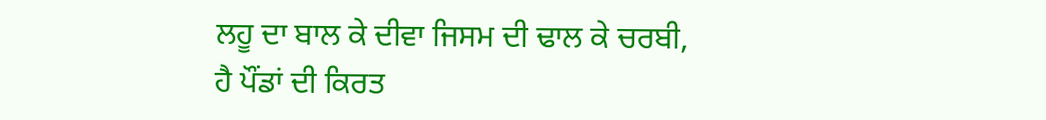ਲਹੂ ਦਾ ਬਾਲ ਕੇ ਦੀਵਾ ਜਿਸਮ ਦੀ ਢਾਲ ਕੇ ਚਰਬੀ,
ਹੈ ਪੌਂਡਾਂ ਦੀ ਕਿਰਤ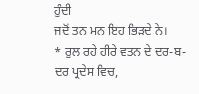ਹੁੰਦੀ
ਜਦੋਂ ਤਨ ਮਨ ਇਹ ਭਿੜਦੇ ਨੇ।
* ਰੁਲ ਰਹੇ ਹੀਰੇ ਵਤਨ ਦੇ ਦਰ-ਬ-ਦਰ ਪ੍ਰਦੇਸ ਵਿਚ,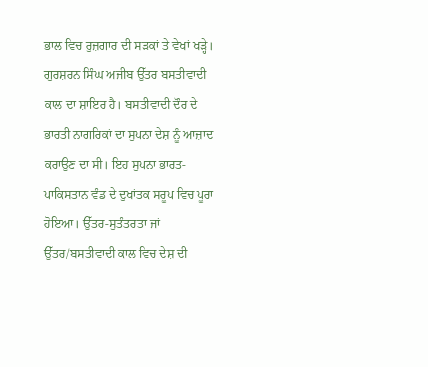ਭਾਲ ਵਿਚ ਰੁਜ਼ਗਾਰ ਦੀ ਸੜਕਾਂ ਤੇ ਵੇਖਾਂ ਖੜ੍ਹੇ।
ਗੁਰਸ਼ਰਨ ਸਿੰਘ ਅਜੀਬ ਉੱਤਰ ਬਸਤੀਵਾਦੀ ਕਾਲ ਦਾ ਸ਼ਾਇਰ ਹੈ। ਬਸਤੀਵਾਦੀ ਦੌਰ ਦੇ ਭਾਰਤੀ ਨਾਗਰਿਕਾਂ ਦਾ ਸੁਪਨਾ ਦੇਸ਼ ਨੂੰ ਆਜ਼ਾਦ ਕਰਾਉਣ ਦਾ ਸੀ। ਇਹ ਸੁਪਨਾ ਭਾਰਤ-ਪਾਕਿਸਤਾਨ ਵੰਡ ਦੇ ਦੁਖਾਂਤਕ ਸਰੂਪ ਵਿਚ ਪੂਰਾ ਹੋਇਆ। ਉੱਤਰ-ਸੁਤੰਤਰਤਾ ਜਾਂ ਉੱਤਰ/ਬਸਤੀਵਾਦੀ ਕਾਲ ਵਿਚ ਦੇਸ਼ ਦੀ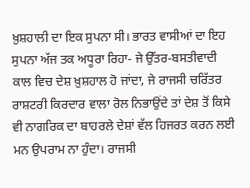ਖ਼ੁਸ਼ਹਾਲੀ ਦਾ ਇਕ ਸੁਪਨਾ ਸੀ। ਭਾਰਤ ਵਾਸੀਆਂ ਦਾ ਇਹ ਸੁਪਨਾ ਅੱਜ ਤਕ ਅਧੂਰਾ ਰਿਹਾ- ਜੇ ਉੱਤਰ-ਬਸਤੀਵਾਦੀ ਕਾਲ ਵਿਚ ਦੇਸ਼ ਖ਼ੁਸ਼ਹਾਲ ਹੋ ਜਾਂਦਾ, ਜੇ ਰਾਜਸੀ ਚਰਿੱਤਰ ਰਾਸ਼ਟਰੀ ਕਿਰਦਾਰ ਵਾਲਾ ਰੋਲ ਨਿਭਾਉਂਦੇ ਤਾਂ ਦੇਸ਼ ਤੋਂ ਕਿਸੇ ਵੀ ਨਾਗਰਿਕ ਦਾ ਬਾਹਰਲੇ ਦੇਸ਼ਾਂ ਵੱਲ ਹਿਜਰਤ ਕਰਨ ਲਈ ਮਨ ਉਪਰਾਮ ਨਾ ਹੁੰਦਾ। ਰਾਜਸੀ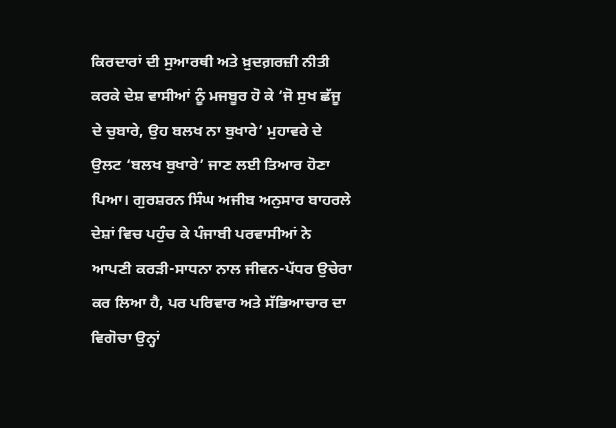ਕਿਰਦਾਰਾਂ ਦੀ ਸੁਆਰਥੀ ਅਤੇ ਖ਼ੁਦਗ਼ਰਜ਼ੀ ਨੀਤੀ ਕਰਕੇ ਦੇਸ਼ ਵਾਸੀਆਂ ਨੂੰ ਮਜਬੂਰ ਹੋ ਕੇ ‘ਜੋ ਸੁਖ ਛੱਜੂ ਦੇ ਚੁਬਾਰੇ, ਉਹ ਬਲਖ ਨਾ ਬੁਖਾਰੇ’ ਮੁਹਾਵਰੇ ਦੇ ਉਲਟ ‘ਬਲਖ ਬੁਖਾਰੇ’ ਜਾਣ ਲਈ ਤਿਆਰ ਹੋਣਾ ਪਿਆ। ਗੁਰਸ਼ਰਨ ਸਿੰਘ ਅਜੀਬ ਅਨੁਸਾਰ ਬਾਹਰਲੇ ਦੇਸ਼ਾਂ ਵਿਚ ਪਹੁੰਚ ਕੇ ਪੰਜਾਬੀ ਪਰਵਾਸੀਆਂ ਨੇ ਆਪਣੀ ਕਰੜੀ-ਸਾਧਨਾ ਨਾਲ ਜੀਵਨ-ਪੱਧਰ ਉਚੇਰਾ ਕਰ ਲਿਆ ਹੈ, ਪਰ ਪਰਿਵਾਰ ਅਤੇ ਸੱਭਿਆਚਾਰ ਦਾ ਵਿਗੋਚਾ ਉਨ੍ਹਾਂ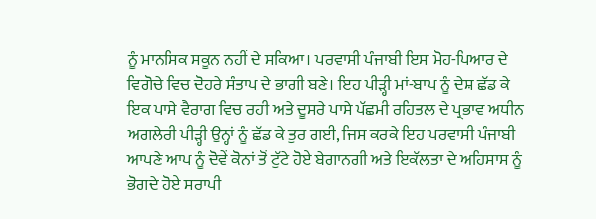ਨੂੰ ਮਾਨਸਿਕ ਸਕੂਨ ਨਹੀਂ ਦੇ ਸਕਿਆ। ਪਰਵਾਸੀ ਪੰਜਾਬੀ ਇਸ ਮੋਹ-ਪਿਆਰ ਦੇ ਵਿਗੋਚੇ ਵਿਚ ਦੋਹਰੇ ਸੰਤਾਪ ਦੇ ਭਾਗੀ ਬਣੇ। ਇਹ ਪੀੜ੍ਹੀ ਮਾਂ-ਬਾਪ ਨੂੰ ਦੇਸ਼ ਛੱਡ ਕੇ ਇਕ ਪਾਸੇ ਵੈਰਾਗ ਵਿਚ ਰਹੀ ਅਤੇ ਦੂਸਰੇ ਪਾਸੇ ਪੱਛਮੀ ਰਹਿਤਲ ਦੇ ਪ੍ਰਭਾਵ ਅਧੀਨ ਅਗਲੇਰੀ ਪੀੜ੍ਹੀ ਉਨ੍ਹਾਂ ਨੂੰ ਛੱਡ ਕੇ ਤੁਰ ਗਈ, ਜਿਸ ਕਰਕੇ ਇਹ ਪਰਵਾਸੀ ਪੰਜਾਬੀ ਆਪਣੇ ਆਪ ਨੂੰ ਦੋਵੇਂ ਕੋਨਾਂ ਤੋਂ ਟੁੱਟੇ ਹੋਏ ਬੇਗਾਨਗੀ ਅਤੇ ਇਕੱਲਤਾ ਦੇ ਅਹਿਸਾਸ ਨੂੰ ਭੋਗਦੇ ਹੋਏ ਸਰਾਪੀ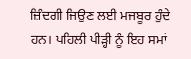ਜ਼ਿੰਦਗੀ ਜਿਉਣ ਲਈ ਮਜਬੂਰ ਹੁੰਦੇ ਹਨ। ਪਹਿਲੀ ਪੀੜ੍ਹੀ ਨੂੰ ਇਹ ਸਮਾਂ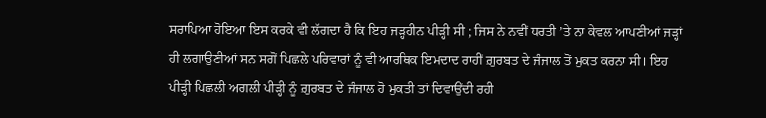ਸਰਾਪਿਆ ਹੋਇਆ ਇਸ ਕਰਕੇ ਵੀ ਲੱਗਦਾ ਹੈ ਕਿ ਇਹ ਜੜ੍ਹਹੀਨ ਪੀੜ੍ਹੀ ਸੀ ; ਜਿਸ ਨੇ ਨਵੀਂ ਧਰਤੀ ’ਤੇ ਨਾ ਕੇਵਲ ਆਪਣੀਆਂ ਜੜ੍ਹਾਂ ਹੀ ਲਗਾਉਣੀਆਂ ਸਨ ਸਗੋਂ ਪਿਛਲੇ ਪਰਿਵਾਰਾਂ ਨੂੰ ਵੀ ਆਰਥਿਕ ਇਮਦਾਦ ਰਾਹੀਂ ਗ਼ੁਰਬਤ ਦੇ ਜੰਜਾਲ ਤੋਂ ਮੁਕਤ ਕਰਨਾ ਸੀ। ਇਹ ਪੀੜ੍ਹੀ ਪਿਛਲੀ ਅਗਲੀ ਪੀੜ੍ਹੀ ਨੂੰ ਗ਼ੁਰਬਤ ਦੇ ਜੰਜਾਲ ਹੋ ਮੁਕਤੀ ਤਾਂ ਦਿਵਾਉਂਦੀ ਰਹੀ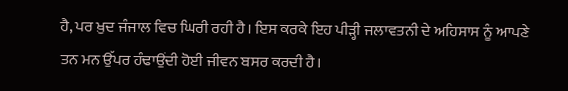ਹੈ, ਪਰ ਖ਼ੁਦ ਜੰਜਾਲ ਵਿਚ ਘਿਰੀ ਰਹੀ ਹੈ। ਇਸ ਕਰਕੇ ਇਹ ਪੀੜ੍ਹੀ ਜਲਾਵਤਨੀ ਦੇ ਅਹਿਸਾਸ ਨੂੰ ਆਪਣੇ ਤਨ ਮਨ ਉੱਪਰ ਹੰਢਾਉਂਦੀ ਹੋਈ ਜੀਵਨ ਬਸਰ ਕਰਦੀ ਹੈ।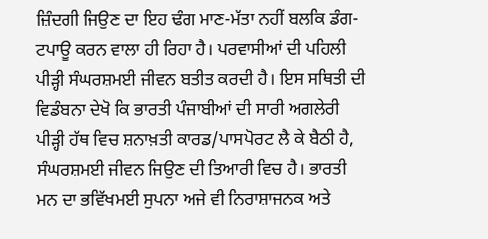ਜ਼ਿੰਦਗੀ ਜਿਉਣ ਦਾ ਇਹ ਢੰਗ ਮਾਣ-ਮੱਤਾ ਨਹੀਂ ਬਲਕਿ ਡੰਗ-ਟਪਾਊ ਕਰਨ ਵਾਲਾ ਹੀ ਰਿਹਾ ਹੈ। ਪਰਵਾਸੀਆਂ ਦੀ ਪਹਿਲੀ ਪੀੜ੍ਹੀ ਸੰਘਰਸ਼ਮਈ ਜੀਵਨ ਬਤੀਤ ਕਰਦੀ ਹੈ। ਇਸ ਸਥਿਤੀ ਦੀ ਵਿਡੰਬਨਾ ਦੇਖੋ ਕਿ ਭਾਰਤੀ ਪੰਜਾਬੀਆਂ ਦੀ ਸਾਰੀ ਅਗਲੇਰੀ ਪੀੜ੍ਹੀ ਹੱਥ ਵਿਚ ਸ਼ਨਾਖ਼ਤੀ ਕਾਰਡ/ਪਾਸਪੋਰਟ ਲੈ ਕੇ ਬੈਠੀ ਹੈ, ਸੰਘਰਸ਼ਮਈ ਜੀਵਨ ਜਿਉਣ ਦੀ ਤਿਆਰੀ ਵਿਚ ਹੈ। ਭਾਰਤੀ ਮਨ ਦਾ ਭਵਿੱਖਮਈ ਸੁਪਨਾ ਅਜੇ ਵੀ ਨਿਰਾਸ਼ਾਜਨਕ ਅਤੇ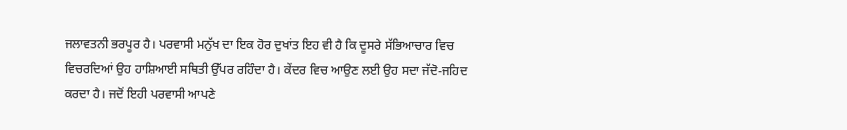ਜਲਾਵਤਨੀ ਭਰਪੂਰ ਹੈ। ਪਰਵਾਸੀ ਮਨੁੱਖ ਦਾ ਇਕ ਹੋਰ ਦੁਖਾਂਤ ਇਹ ਵੀ ਹੈ ਕਿ ਦੂਸਰੇ ਸੱਭਿਆਚਾਰ ਵਿਚ ਵਿਚਰਦਿਆਂ ਉਹ ਹਾਸ਼ਿਆਈ ਸਥਿਤੀ ਉੱਪਰ ਰਹਿੰਦਾ ਹੈ। ਕੇਂਦਰ ਵਿਚ ਆਉਣ ਲਈ ਉਹ ਸਦਾ ਜੱਦੋ-ਜਹਿਦ ਕਰਦਾ ਹੈ। ਜਦੋਂ ਇਹੀ ਪਰਵਾਸੀ ਆਪਣੇ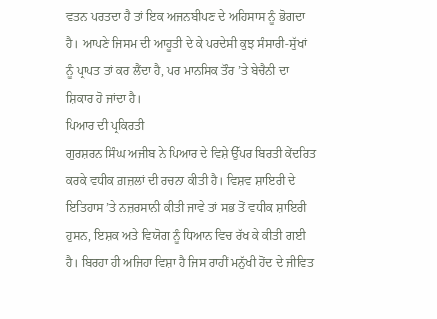ਵਤਨ ਪਰਤਦਾ ਹੈ ਤਾਂ ਇਕ ਅਜਨਬੀਪਣ ਦੇ ਅਹਿਸਾਸ ਨੂੰ ਭੋਗਦਾ ਹੈ। ਆਪਣੇ ਜਿਸਮ ਦੀ ਆਹੂਤੀ ਦੇ ਕੇ ਪਰਦੇਸੀ ਕੁਝ ਸੰਸਾਰੀ-ਸੁੱਖਾਂ ਨੂੰ ਪ੍ਰਾਪਤ ਤਾਂ ਕਰ ਲੈਂਦਾ ਹੈ, ਪਰ ਮਾਨਸਿਕ ਤੌਰ ’ਤੇ ਬੇਚੈਨੀ ਦਾ ਸ਼ਿਕਾਰ ਹੋ ਜਾਂਦਾ ਹੈ।
ਪਿਆਰ ਦੀ ਪ੍ਰਕਿਰਤੀ
ਗੁਰਸ਼ਰਨ ਸਿੰਘ ਅਜੀਬ ਨੇ ਪਿਆਰ ਦੇ ਵਿਸ਼ੇ ਉੱਪਰ ਬਿਰਤੀ ਕੇਂਦਰਿਤ ਕਰਕੇ ਵਧੀਕ ਗ਼ਜ਼ਲਾਂ ਦੀ ਰਚਨਾ ਕੀਤੀ ਹੈ। ਵਿਸ਼ਵ ਸ਼ਾਇਰੀ ਦੇ ਇਤਿਹਾਸ ’ਤੇ ਨਜ਼ਰਸਾਨੀ ਕੀਤੀ ਜਾਵੇ ਤਾਂ ਸਭ ਤੋਂ ਵਧੀਕ ਸ਼ਾਇਰੀ ਹੁਸਨ, ਇਸ਼ਕ ਅਤੇ ਵਿਯੋਗ ਨੂੰ ਧਿਆਨ ਵਿਚ ਰੱਖ ਕੇ ਕੀਤੀ ਗਈ ਹੈ। ਬਿਰਹਾ ਹੀ ਅਜਿਹਾ ਵਿਸ਼ਾ ਹੈ ਜਿਸ ਰਾਹੀਂ ਮਨੁੱਖੀ ਹੋਂਦ ਦੇ ਜੀਵਿਤ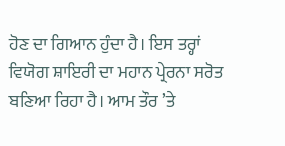ਹੋਣ ਦਾ ਗਿਆਨ ਹੁੰਦਾ ਹੈ। ਇਸ ਤਰ੍ਹਾਂ ਵਿਯੋਗ ਸ਼ਾਇਰੀ ਦਾ ਮਹਾਨ ਪ੍ਰੇਰਨਾ ਸਰੋਤ ਬਣਿਆ ਰਿਹਾ ਹੈ। ਆਮ ਤੌਰ ’ਤੇ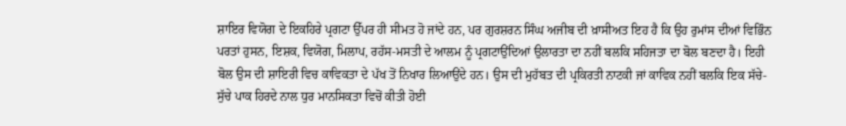ਸ਼ਾਇਰ ਵਿਯੋਗ ਦੇ ਇਕਹਿਰੇ ਪ੍ਰਗਟਾ ਉੱਪਰ ਹੀ ਸੀਮਤ ਹੋ ਜਾਂਦੇ ਹਨ, ਪਰ ਗੁਰਸ਼ਰਨ ਸਿੰਘ ਅਜੀਬ ਦੀ ਖ਼ਾਸੀਅਤ ਇਹ ਹੈ ਕਿ ਉਹ ਰੁਮਾਂਸ ਦੀਆਂ ਵਿਭਿੰਨ ਪਰਤਾਂ ਹੁਸਨ, ਇਸ਼ਕ, ਵਿਯੋਗ, ਮਿਲਾਪ, ਰਹੱਸ-ਮਸਤੀ ਦੇ ਆਲਮ ਨੂੰ ਪ੍ਰਗਟਾਉਂਦਿਆਂ ਉਲਾਰਤਾ ਦਾ ਨਹੀਂ ਬਲਕਿ ਸਹਿਜਤਾ ਦਾ ਬੋਲ ਬਣਦਾ ਹੈ। ਇਹੀ ਬੋਲ ਉਸ ਦੀ ਸ਼ਾਇਰੀ ਵਿਚ ਕਾਵਿਕਤਾ ਦੇ ਪੱਖ ਤੋਂ ਨਿਖਾਰ ਲਿਆਉਂਦੇ ਹਨ। ਉਸ ਦੀ ਮੁਹੱਬਤ ਦੀ ਪ੍ਰਕਿਰਤੀ ਨਾਟਕੀ ਜਾਂ ਕਾਵਿਕ ਨਹੀਂ ਬਲਕਿ ਇਕ ਸੱਚੇ-ਸੁੱਚੇ ਪਾਕ ਹਿਰਦੇ ਨਾਲ ਧੁਰ ਮਾਨਸਿਕਤਾ ਵਿਚੋਂ ਕੀਤੀ ਹੋਈ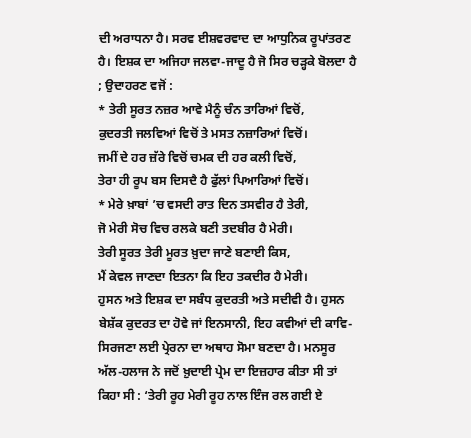ਦੀ ਅਰਾਧਨਾ ਹੈ। ਸਰਵ ਈਸ਼ਵਰਵਾਦ ਦਾ ਆਧੁਨਿਕ ਰੂਪਾਂਤਰਣ ਹੈ। ਇਸ਼ਕ ਦਾ ਅਜਿਹਾ ਜਲਵਾ-ਜਾਦੂ ਹੈ ਜੋ ਸਿਰ ਚੜ੍ਹਕੇ ਬੋਲਦਾ ਹੈ ; ਉਦਾਹਰਣ ਵਜੋਂ :
* ਤੇਰੀ ਸੂਰਤ ਨਜ਼ਰ ਆਵੇ ਮੈਨੂੰ ਚੰਨ ਤਾਰਿਆਂ ਵਿਚੋਂ,
ਕੁਦਰਤੀ ਜਲਵਿਆਂ ਵਿਚੋਂ ਤੇ ਮਸਤ ਨਜ਼ਾਰਿਆਂ ਵਿਚੋਂ।
ਜਮੀਂ ਦੇ ਹਰ ਜ਼ੱਰੇ ਵਿਚੋਂ ਚਮਕ ਦੀ ਹਰ ਕਲੀ ਵਿਚੋਂ,
ਤੇਰਾ ਹੀ ਰੂਪ ਬਸ ਦਿਸਦੈ ਹੈ ਫੁੱਲਾਂ ਪਿਆਰਿਆਂ ਵਿਚੋਂ।
* ਮੇਰੇ ਖ਼ਾਬਾਂ ’ਚ ਵਸਦੀ ਰਾਤ ਦਿਨ ਤਸਵੀਰ ਹੈ ਤੇਰੀ,
ਜੋ ਮੇਰੀ ਸੋਚ ਵਿਚ ਰਲਕੇ ਬਣੀ ਤਦਬੀਰ ਹੈ ਮੇਰੀ।
ਤੇਰੀ ਸੂਰਤ ਤੇਰੀ ਮੂਰਤ ਖ਼ੁਦਾ ਜਾਣੇ ਬਣਾਈ ਕਿਸ,
ਮੈਂ ਕੇਵਲ ਜਾਣਦਾ ਇਤਨਾ ਕਿ ਇਹ ਤਕਦੀਰ ਹੈ ਮੇਰੀ।
ਹੁਸਨ ਅਤੇ ਇਸ਼ਕ ਦਾ ਸਬੰਧ ਕੁਦਰਤੀ ਅਤੇ ਸਦੀਵੀ ਹੈ। ਹੁਸਨ ਬੇਸ਼ੱਕ ਕੁਦਰਤ ਦਾ ਹੋਵੇ ਜਾਂ ਇਨਸਾਨੀ, ਇਹ ਕਵੀਆਂ ਦੀ ਕਾਵਿ-ਸਿਰਜਣਾ ਲਈ ਪ੍ਰੇਰਨਾ ਦਾ ਅਥਾਹ ਸੋਮਾ ਬਣਦਾ ਹੈ। ਮਨਸੂਰ ਅੱਲ-ਹਲਾਜ ਨੇ ਜਦੋਂ ਖ਼ੁਦਾਈ ਪ੍ਰੇਮ ਦਾ ਇਜ਼ਹਾਰ ਕੀਤਾ ਸੀ ਤਾਂ ਕਿਹਾ ਸੀ : ‘ਤੇਰੀ ਰੂਹ ਮੇਰੀ ਰੂਹ ਨਾਲ ਇੰਜ ਰਲ ਗਈ ਏ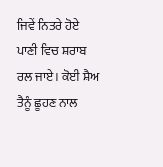ਜਿਵੇਂ ਨਿਤਰੇ ਹੋਏ ਪਾਣੀ ਵਿਚ ਸ਼ਰਾਬ ਰਲ ਜਾਏ। ਕੋਈ ਸ਼ੈਅ ਤੈਨੂੰ ਛੂਹਣ ਨਾਲ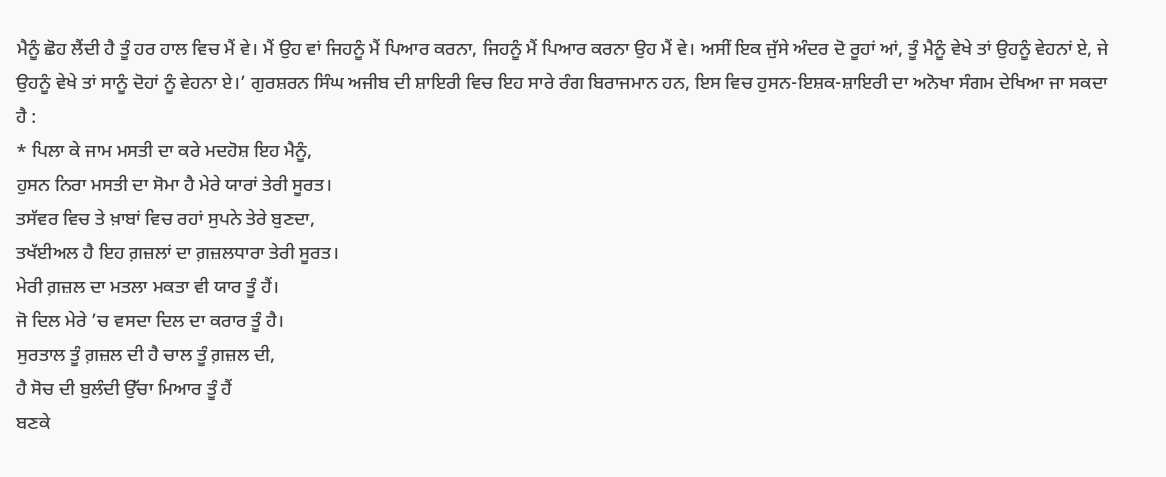ਮੈਨੂੰ ਛੋਹ ਲੈਂਦੀ ਹੈ ਤੂੰ ਹਰ ਹਾਲ ਵਿਚ ਮੈਂ ਵੇ। ਮੈਂ ਉਹ ਵਾਂ ਜਿਹਨੂੰ ਮੈਂ ਪਿਆਰ ਕਰਨਾ, ਜਿਹਨੂੰ ਮੈਂ ਪਿਆਰ ਕਰਨਾ ਉਹ ਮੈਂ ਵੇ। ਅਸੀਂ ਇਕ ਜੁੱਸੇ ਅੰਦਰ ਦੋ ਰੂਹਾਂ ਆਂ, ਤੂੰ ਮੈਨੂੰ ਵੇਖੇ ਤਾਂ ਉਹਨੂੰ ਵੇਹਨਾਂ ਏ, ਜੇ ਉਹਨੂੰ ਵੇਖੇ ਤਾਂ ਸਾਨੂੰ ਦੋਹਾਂ ਨੂੰ ਵੇਹਨਾ ਏ।’ ਗੁਰਸ਼ਰਨ ਸਿੰਘ ਅਜੀਬ ਦੀ ਸ਼ਾਇਰੀ ਵਿਚ ਇਹ ਸਾਰੇ ਰੰਗ ਬਿਰਾਜਮਾਨ ਹਨ, ਇਸ ਵਿਚ ਹੁਸਨ-ਇਸ਼ਕ-ਸ਼ਾਇਰੀ ਦਾ ਅਨੋਖਾ ਸੰਗਮ ਦੇਖਿਆ ਜਾ ਸਕਦਾ ਹੈ :
* ਪਿਲਾ ਕੇ ਜਾਮ ਮਸਤੀ ਦਾ ਕਰੇ ਮਦਹੋਸ਼ ਇਹ ਮੈਨੂੰ,
ਹੁਸਨ ਨਿਰਾ ਮਸਤੀ ਦਾ ਸੋਮਾ ਹੈ ਮੇਰੇ ਯਾਰਾਂ ਤੇਰੀ ਸੂਰਤ।
ਤਸੱਵਰ ਵਿਚ ਤੇ ਖ਼ਾਬਾਂ ਵਿਚ ਰਹਾਂ ਸੁਪਨੇ ਤੇਰੇ ਬੁਣਦਾ,
ਤਖੱਈਅਲ ਹੈ ਇਹ ਗ਼ਜ਼ਲਾਂ ਦਾ ਗ਼ਜ਼ਲਧਾਰਾ ਤੇਰੀ ਸੂਰਤ।
ਮੇਰੀ ਗ਼ਜ਼ਲ ਦਾ ਮਤਲਾ ਮਕਤਾ ਵੀ ਯਾਰ ਤੂੰ ਹੈਂ।
ਜੋ ਦਿਲ ਮੇਰੇ ’ਚ ਵਸਦਾ ਦਿਲ ਦਾ ਕਰਾਰ ਤੂੰ ਹੈ।
ਸੁਰਤਾਲ ਤੂੰ ਗ਼ਜ਼ਲ ਦੀ ਹੈ ਚਾਲ ਤੂੰ ਗ਼ਜ਼ਲ ਦੀ,
ਹੈ ਸੋਚ ਦੀ ਬੁਲੰਦੀ ਉੱਚਾ ਮਿਆਰ ਤੂੰ ਹੈਂ
ਬਣਕੇ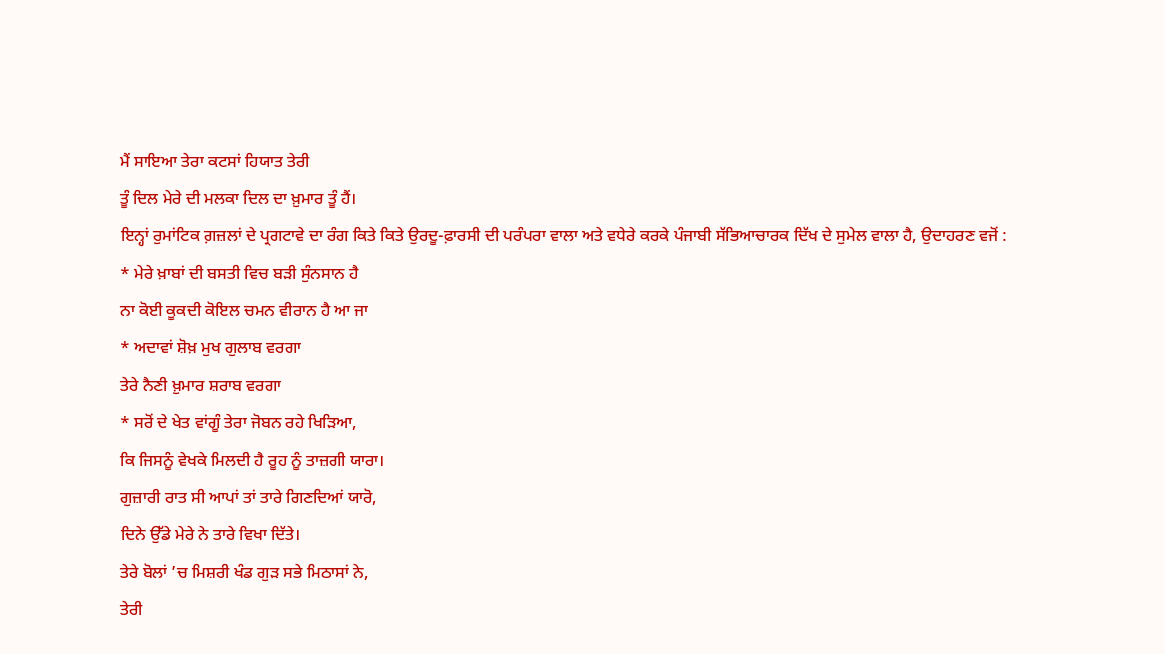ਮੈਂ ਸਾਇਆ ਤੇਰਾ ਕਟਸਾਂ ਹਿਯਾਤ ਤੇਰੀ
ਤੂੰ ਦਿਲ ਮੇਰੇ ਦੀ ਮਲਕਾ ਦਿਲ ਦਾ ਖ਼ੁਮਾਰ ਤੂੰ ਹੈਂ।
ਇਨ੍ਹਾਂ ਰੁਮਾਂਟਿਕ ਗ਼ਜ਼ਲਾਂ ਦੇ ਪ੍ਰਗਟਾਵੇ ਦਾ ਰੰਗ ਕਿਤੇ ਕਿਤੇ ਉਰਦੂ-ਫ਼ਾਰਸੀ ਦੀ ਪਰੰਪਰਾ ਵਾਲਾ ਅਤੇ ਵਧੇਰੇ ਕਰਕੇ ਪੰਜਾਬੀ ਸੱਭਿਆਚਾਰਕ ਦਿੱਖ ਦੇ ਸੁਮੇਲ ਵਾਲਾ ਹੈ, ਉਦਾਹਰਣ ਵਜੋਂ :
* ਮੇਰੇ ਖ਼ਾਬਾਂ ਦੀ ਬਸਤੀ ਵਿਚ ਬੜੀ ਸੁੰਨਸਾਨ ਹੈ
ਨਾ ਕੋਈ ਕੂਕਦੀ ਕੋਇਲ ਚਮਨ ਵੀਰਾਨ ਹੈ ਆ ਜਾ
* ਅਦਾਵਾਂ ਸ਼ੋਖ਼ ਮੁਖ ਗੁਲਾਬ ਵਰਗਾ
ਤੇਰੇ ਨੈਣੀ ਖ਼ੁਮਾਰ ਸ਼ਰਾਬ ਵਰਗਾ
* ਸਰੋਂ ਦੇ ਖੇਤ ਵਾਂਗੂੰ ਤੇਰਾ ਜੋਬਨ ਰਹੇ ਖਿੜਿਆ,
ਕਿ ਜਿਸਨੂੰ ਵੇਖਕੇ ਮਿਲਦੀ ਹੈ ਰੂਹ ਨੂੰ ਤਾਜ਼ਗੀ ਯਾਰਾ।
ਗੁਜ਼ਾਰੀ ਰਾਤ ਸੀ ਆਪਾਂ ਤਾਂ ਤਾਰੇ ਗਿਣਦਿਆਂ ਯਾਰੋ,
ਦਿਨੇ ਉੱਡੇ ਮੇਰੇ ਨੇ ਤਾਰੇ ਵਿਖਾ ਦਿੱਤੇ।
ਤੇਰੇ ਬੋਲਾਂ ’ਚ ਮਿਸ਼ਰੀ ਖੰਡ ਗੁੜ ਸਭੇ ਮਿਠਾਸਾਂ ਨੇ,
ਤੇਰੀ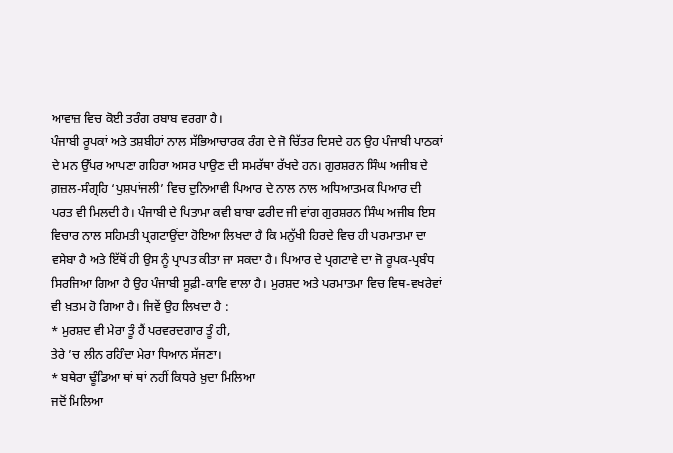ਆਵਾਜ਼ ਵਿਚ ਕੋਈ ਤਰੰਗ ਰਬਾਬ ਵਰਗਾ ਹੈ।
ਪੰਜਾਬੀ ਰੂਪਕਾਂ ਅਤੇ ਤਸ਼ਬੀਹਾਂ ਨਾਲ ਸੱਭਿਆਚਾਰਕ ਰੰਗ ਦੇ ਜੋ ਚਿੱਤਰ ਦਿਸਦੇ ਹਨ ਉਹ ਪੰਜਾਬੀ ਪਾਠਕਾਂ ਦੇ ਮਨ ਉੱਪਰ ਆਪਣਾ ਗਹਿਰਾ ਅਸਰ ਪਾਉਣ ਦੀ ਸਮਰੱਥਾ ਰੱਖਦੇ ਹਨ। ਗੁਰਸ਼ਰਨ ਸਿੰਘ ਅਜੀਬ ਦੇ ਗ਼ਜ਼ਲ-ਸੰਗ੍ਰਹਿ ‘ਪੁਸ਼ਪਾਂਜਲੀ’ ਵਿਚ ਦੁਨਿਆਵੀ ਪਿਆਰ ਦੇ ਨਾਲ ਨਾਲ ਅਧਿਆਤਮਕ ਪਿਆਰ ਦੀ ਪਰਤ ਵੀ ਮਿਲਦੀ ਹੈ। ਪੰਜਾਬੀ ਦੇ ਪਿਤਾਮਾ ਕਵੀ ਬਾਬਾ ਫਰੀਦ ਜੀ ਵਾਂਗ ਗੁਰਸ਼ਰਨ ਸਿੰਘ ਅਜੀਬ ਇਸ ਵਿਚਾਰ ਨਾਲ ਸਹਿਮਤੀ ਪ੍ਰਗਟਾਉਂਦਾ ਹੋਇਆ ਲਿਖਦਾ ਹੈ ਕਿ ਮਨੁੱਖੀ ਹਿਰਦੇ ਵਿਚ ਹੀ ਪਰਮਾਤਮਾ ਦਾ ਵਸੇਬਾ ਹੈ ਅਤੇ ਇੱਥੋਂ ਹੀ ਉਸ ਨੂੰ ਪ੍ਰਾਪਤ ਕੀਤਾ ਜਾ ਸਕਦਾ ਹੈ। ਪਿਆਰ ਦੇ ਪ੍ਰਗਟਾਵੇ ਦਾ ਜੋ ਰੂਪਕ-ਪ੍ਰਬੰਧ ਸਿਰਜਿਆ ਗਿਆ ਹੈ ਉਹ ਪੰਜਾਬੀ ਸੂਫ਼ੀ-ਕਾਵਿ ਵਾਲਾ ਹੈ। ਮੁਰਸ਼ਦ ਅਤੇ ਪਰਮਾਤਮਾ ਵਿਚ ਵਿਥ-ਵਖਰੇਵਾਂ ਵੀ ਖ਼ਤਮ ਹੋ ਗਿਆ ਹੈ। ਜਿਵੇਂ ਉਹ ਲਿਖਦਾ ਹੈ :
* ਮੁਰਸ਼ਦ ਵੀ ਮੇਰਾ ਤੂੰ ਹੈਂ ਪਰਵਰਦਗਾਰ ਤੂੰ ਹੀ,
ਤੇਰੇ ’ਚ ਲੀਨ ਰਹਿੰਦਾ ਮੇਰਾ ਧਿਆਨ ਸੱਜਣਾ।
* ਬਥੇਰਾ ਢੂੰਡਿਆ ਥਾਂ ਥਾਂ ਨਹੀਂ ਕਿਧਰੇ ਖ਼ੁਦਾ ਮਿਲਿਆ
ਜਦੋਂ ਮਿਲਿਆ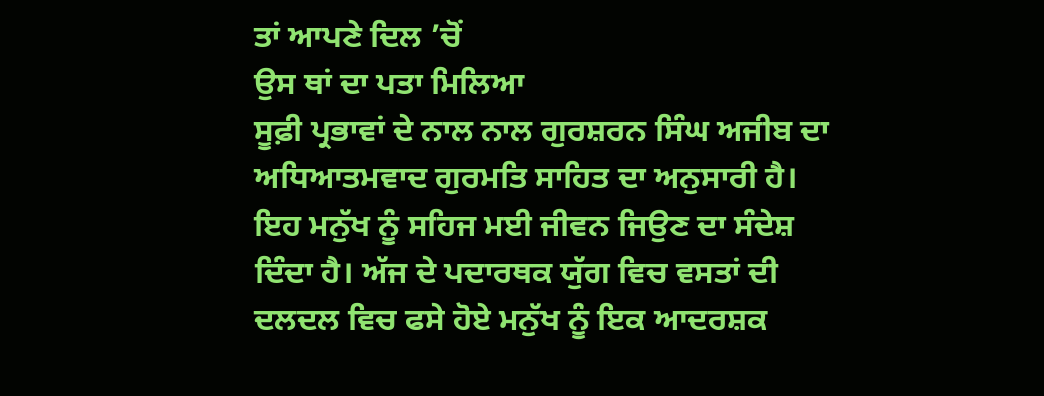ਤਾਂ ਆਪਣੇ ਦਿਲ ’ਚੋਂ
ਉਸ ਥਾਂ ਦਾ ਪਤਾ ਮਿਲਿਆ
ਸੂਫ਼ੀ ਪ੍ਰਭਾਵਾਂ ਦੇ ਨਾਲ ਨਾਲ ਗੁਰਸ਼ਰਨ ਸਿੰਘ ਅਜੀਬ ਦਾ ਅਧਿਆਤਮਵਾਦ ਗੁਰਮਤਿ ਸਾਹਿਤ ਦਾ ਅਨੁਸਾਰੀ ਹੈ। ਇਹ ਮਨੁੱਖ ਨੂੰ ਸਹਿਜ ਮਈ ਜੀਵਨ ਜਿਉਣ ਦਾ ਸੰਦੇਸ਼ ਦਿੰਦਾ ਹੈ। ਅੱਜ ਦੇ ਪਦਾਰਥਕ ਯੁੱਗ ਵਿਚ ਵਸਤਾਂ ਦੀ ਦਲਦਲ ਵਿਚ ਫਸੇ ਹੋਏ ਮਨੁੱਖ ਨੂੰ ਇਕ ਆਦਰਸ਼ਕ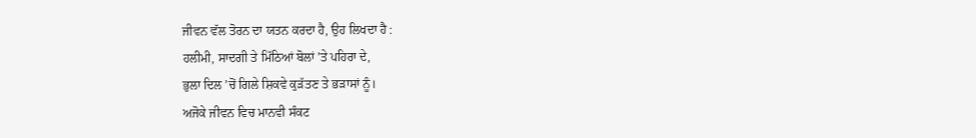ਜੀਵਨ ਵੱਲ ਤੋਰਨ ਦਾ ਯਤਨ ਕਰਦਾ ਹੈ, ਉਹ ਲਿਖਦਾ ਹੈ :
ਹਲੀਮੀ, ਸਾਦਗੀ ਤੇ ਮਿੱਠਿਆਂ ਬੋਲਾਂ ’ਤੇ ਪਹਿਰਾ ਦੇ,
ਭੁਲਾ ਦਿਲ ’ਚੋਂ ਗਿਲੇ ਸ਼ਿਕਵੇ ਕੁੜੱਤਣ ਤੇ ਭੜਾਸਾਂ ਨੂੰ।
ਅਜੋਕੇ ਜੀਵਨ ਵਿਚ ਮਾਨਵੀ ਸੰਕਟ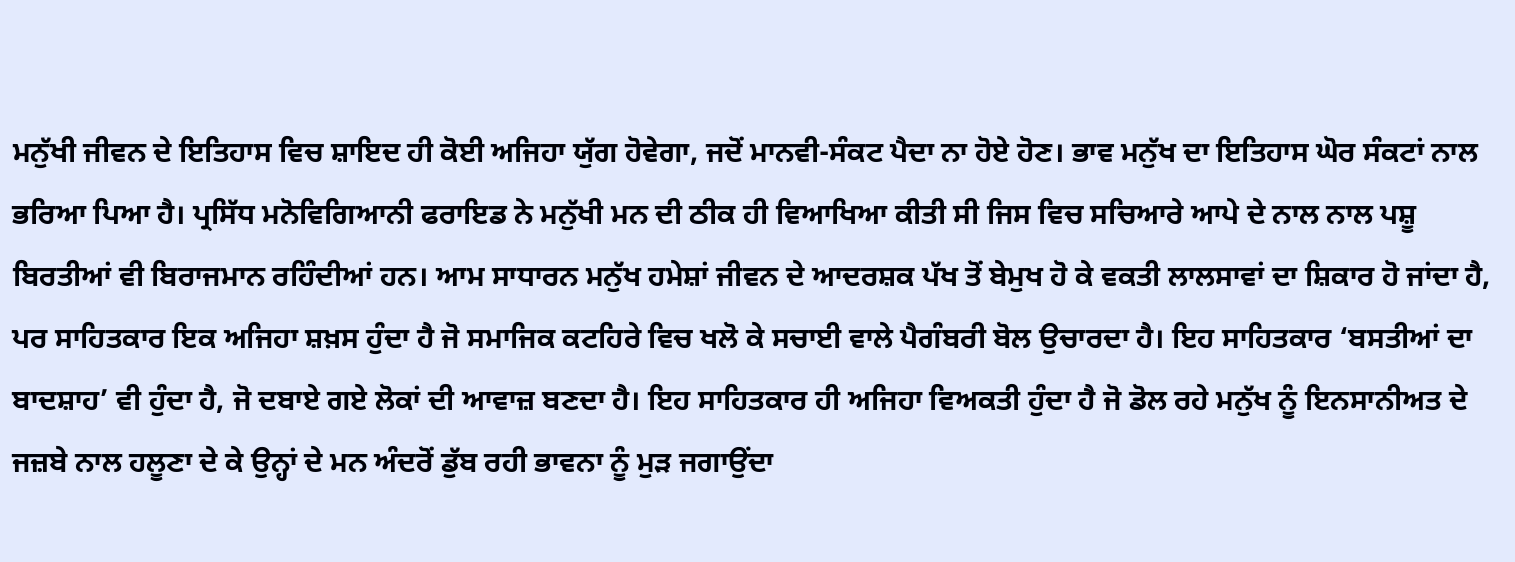ਮਨੁੱਖੀ ਜੀਵਨ ਦੇ ਇਤਿਹਾਸ ਵਿਚ ਸ਼ਾਇਦ ਹੀ ਕੋਈ ਅਜਿਹਾ ਯੁੱਗ ਹੋਵੇਗਾ, ਜਦੋਂ ਮਾਨਵੀ-ਸੰਕਟ ਪੈਦਾ ਨਾ ਹੋਏ ਹੋਣ। ਭਾਵ ਮਨੁੱਖ ਦਾ ਇਤਿਹਾਸ ਘੋਰ ਸੰਕਟਾਂ ਨਾਲ ਭਰਿਆ ਪਿਆ ਹੈ। ਪ੍ਰਸਿੱਧ ਮਨੋਵਿਗਿਆਨੀ ਫਰਾਇਡ ਨੇ ਮਨੁੱਖੀ ਮਨ ਦੀ ਠੀਕ ਹੀ ਵਿਆਖਿਆ ਕੀਤੀ ਸੀ ਜਿਸ ਵਿਚ ਸਚਿਆਰੇ ਆਪੇ ਦੇ ਨਾਲ ਨਾਲ ਪਸ਼ੂ ਬਿਰਤੀਆਂ ਵੀ ਬਿਰਾਜਮਾਨ ਰਹਿੰਦੀਆਂ ਹਨ। ਆਮ ਸਾਧਾਰਨ ਮਨੁੱਖ ਹਮੇਸ਼ਾਂ ਜੀਵਨ ਦੇ ਆਦਰਸ਼ਕ ਪੱਖ ਤੋਂ ਬੇਮੁਖ ਹੋ ਕੇ ਵਕਤੀ ਲਾਲਸਾਵਾਂ ਦਾ ਸ਼ਿਕਾਰ ਹੋ ਜਾਂਦਾ ਹੈ, ਪਰ ਸਾਹਿਤਕਾਰ ਇਕ ਅਜਿਹਾ ਸ਼ਖ਼ਸ ਹੁੰਦਾ ਹੈ ਜੋ ਸਮਾਜਿਕ ਕਟਹਿਰੇ ਵਿਚ ਖਲੋ ਕੇ ਸਚਾਈ ਵਾਲੇ ਪੈਗੰਬਰੀ ਬੋਲ ਉਚਾਰਦਾ ਹੈ। ਇਹ ਸਾਹਿਤਕਾਰ ‘ਬਸਤੀਆਂ ਦਾ ਬਾਦਸ਼ਾਹ’ ਵੀ ਹੁੰਦਾ ਹੈ, ਜੋ ਦਬਾਏ ਗਏ ਲੋਕਾਂ ਦੀ ਆਵਾਜ਼ ਬਣਦਾ ਹੈ। ਇਹ ਸਾਹਿਤਕਾਰ ਹੀ ਅਜਿਹਾ ਵਿਅਕਤੀ ਹੁੰਦਾ ਹੈ ਜੋ ਡੋਲ ਰਹੇ ਮਨੁੱਖ ਨੂੰ ਇਨਸਾਨੀਅਤ ਦੇ ਜਜ਼ਬੇ ਨਾਲ ਹਲੂਣਾ ਦੇ ਕੇ ਉਨ੍ਹਾਂ ਦੇ ਮਨ ਅੰਦਰੋਂ ਡੁੱਬ ਰਹੀ ਭਾਵਨਾ ਨੂੰ ਮੁੜ ਜਗਾਉਂਦਾ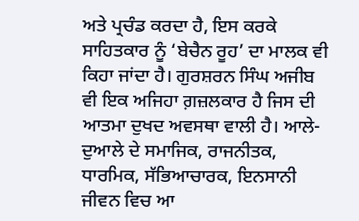ਅਤੇ ਪ੍ਰਚੰਡ ਕਰਦਾ ਹੈ, ਇਸ ਕਰਕੇ ਸਾਹਿਤਕਾਰ ਨੂੰ ‘ਬੇਚੈਨ ਰੂਹ’ ਦਾ ਮਾਲਕ ਵੀ ਕਿਹਾ ਜਾਂਦਾ ਹੈ। ਗੁਰਸ਼ਰਨ ਸਿੰਘ ਅਜੀਬ ਵੀ ਇਕ ਅਜਿਹਾ ਗ਼ਜ਼ਲਕਾਰ ਹੈ ਜਿਸ ਦੀ ਆਤਮਾ ਦੁਖਦ ਅਵਸਥਾ ਵਾਲੀ ਹੈ। ਆਲੇ-ਦੁਆਲੇ ਦੇ ਸਮਾਜਿਕ, ਰਾਜਨੀਤਕ, ਧਾਰਮਿਕ, ਸੱਭਿਆਚਾਰਕ, ਇਨਸਾਨੀ ਜੀਵਨ ਵਿਚ ਆ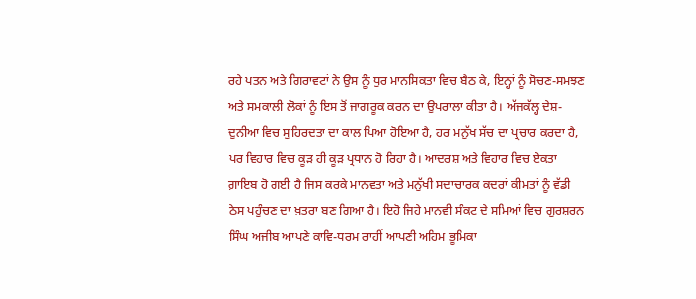ਰਹੇ ਪਤਨ ਅਤੇ ਗਿਰਾਵਟਾਂ ਨੇ ਉਸ ਨੂੰ ਧੁਰ ਮਾਨਸਿਕਤਾ ਵਿਚ ਬੈਠ ਕੇ, ਇਨ੍ਹਾਂ ਨੂੰ ਸੋਚਣ-ਸਮਝਣ ਅਤੇ ਸਮਕਾਲੀ ਲੋਕਾਂ ਨੂੰ ਇਸ ਤੋਂ ਜਾਗਰੂਕ ਕਰਨ ਦਾ ਉਪਰਾਲਾ ਕੀਤਾ ਹੈ। ਅੱਜਕੱਲ੍ਹ ਦੇਸ਼-ਦੁਨੀਆ ਵਿਚ ਸੁਹਿਰਦਤਾ ਦਾ ਕਾਲ ਪਿਆ ਹੋਇਆ ਹੈ, ਹਰ ਮਨੁੱਖ ਸੱਚ ਦਾ ਪ੍ਰਚਾਰ ਕਰਦਾ ਹੈ, ਪਰ ਵਿਹਾਰ ਵਿਚ ਕੂੜ ਹੀ ਕੂੜ ਪ੍ਰਧਾਨ ਹੋ ਰਿਹਾ ਹੈ। ਆਦਰਸ਼ ਅਤੇ ਵਿਹਾਰ ਵਿਚ ਏਕਤਾ ਗ਼ਾਇਬ ਹੋ ਗਈ ਹੈ ਜਿਸ ਕਰਕੇ ਮਾਨਵਤਾ ਅਤੇ ਮਨੁੱਖੀ ਸਦਾਚਾਰਕ ਕਦਰਾਂ ਕੀਮਤਾਂ ਨੂੰ ਵੱਡੀ ਠੇਸ ਪਹੁੰਚਣ ਦਾ ਖ਼ਤਰਾ ਬਣ ਗਿਆ ਹੈ। ਇਹੋ ਜਿਹੇ ਮਾਨਵੀ ਸੰਕਟ ਦੇ ਸਮਿਆਂ ਵਿਚ ਗੁਰਸ਼ਰਨ ਸਿੰਘ ਅਜੀਬ ਆਪਣੇ ਕਾਵਿ-ਧਰਮ ਰਾਹੀਂ ਆਪਣੀ ਅਹਿਮ ਭੂਮਿਕਾ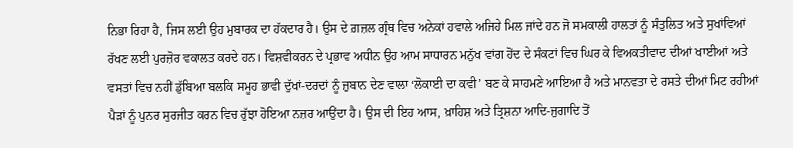ਨਿਭਾ ਰਿਹਾ ਹੈ, ਜਿਸ ਲਈ ਉਹ ਮੁਬਾਰਕ ਦਾ ਹੱਕਦਾਰ ਹੈ। ਉਸ ਦੇ ਗ਼ਜ਼ਲ ਗ੍ਰੰਥ ਵਿਚ ਅਨੇਕਾਂ ਹਵਾਲੇ ਅਜਿਹੇ ਮਿਲ ਜਾਂਦੇ ਹਨ ਜੋ ਸਮਕਾਲੀ ਹਾਲਤਾਂ ਨੂੰ ਸੰਤੁਲਿਤ ਅਤੇ ਸੁਖਾਂਵਿਆਂ ਰੱਖਣ ਲਈ ਪੁਰਜ਼ੋਰ ਵਕਾਲਤ ਕਰਦੇ ਹਨ। ਵਿਸ਼ਵੀਕਰਨ ਦੇ ਪ੍ਰਭਾਵ ਅਧੀਨ ਉਹ ਆਮ ਸਾਧਾਰਨ ਮਨੁੱਖ ਵਾਂਗ ਹੋਂਦ ਦੇ ਸੰਕਟਾਂ ਵਿਚ ਘਿਰ ਕੇ ਵਿਅਕਤੀਵਾਦ ਦੀਆਂ ਖਾਈਆਂ ਅਤੇ ਵਸਤਾਂ ਵਿਚ ਨਹੀਂ ਡੁੱਬਿਆ ਬਲਕਿ ਸਮੂਹ ਭਾਵੀ ਦੁੱਖਾਂ-ਦਰਦਾਂ ਨੂੰ ਜ਼ੁਬਾਨ ਦੇਣ ਵਾਲਾ ‘ਲੋਕਾਈ ਦਾ ਕਵੀ’ ਬਣ ਕੇ ਸਾਹਮਣੇ ਆਇਆ ਹੈ ਅਤੇ ਮਾਨਵਤਾ ਦੇ ਰਸਤੇ ਦੀਆਂ ਮਿਟ ਰਹੀਆਂ ਪੈੜਾਂ ਨੂੰ ਪੁਨਰ ਸੁਰਜੀਤ ਕਰਨ ਵਿਚ ਰੁੱਝਾ ਹੋਇਆ ਨਜ਼ਰ ਆਉਂਦਾ ਹੈ। ਉਸ ਦੀ ਇਹ ਆਸ, ਖ਼ਾਹਿਸ਼ ਅਤੇ ਤ੍ਰਿਸ਼ਨਾ ਆਦਿ-ਜੁਗਾਦਿ ਤੋਂ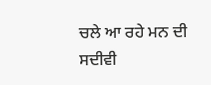ਚਲੇ ਆ ਰਹੇ ਮਨ ਦੀ ਸਦੀਵੀ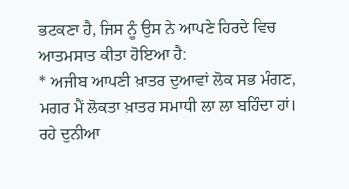ਭਟਕਣਾ ਹੈ, ਜਿਸ ਨੂੰ ਉਸ ਨੇ ਆਪਣੇ ਹਿਰਦੇ ਵਿਚ ਆਤਮਸਾਤ ਕੀਤਾ ਹੋਇਆ ਹੈ:
* ਅਜੀਬ ਆਪਣੀ ਖ਼ਾਤਰ ਦੁਆਵਾਂ ਲੋਕ ਸਭ ਮੰਗਣ,
ਮਗਰ ਮੈਂ ਲੋਕਤਾ ਖ਼ਾਤਰ ਸਮਾਧੀ ਲਾ ਲਾ ਬਹਿੰਦਾ ਹਾਂ।
ਰਹੇ ਦੁਨੀਆ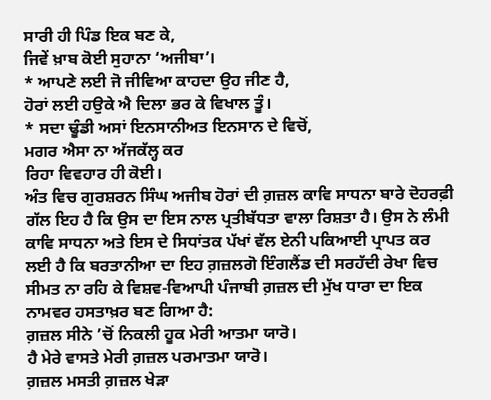ਸਾਰੀ ਹੀ ਪਿੰਡ ਇਕ ਬਣ ਕੇ,
ਜਿਵੇਂ ਖ਼ਾਬ ਕੋਈ ਸੁਹਾਨਾ ‘ਅਜੀਬਾ’।
* ਆਪਣੇ ਲਈ ਜੋ ਜੀਵਿਆ ਕਾਹਦਾ ਉਹ ਜੀਣ ਹੈ,
ਹੋਰਾਂ ਲਈ ਹਉਕੇ ਐ ਦਿਲਾ ਭਰ ਕੇ ਵਿਖਾਲ ਤੂੰ।
* ਸਦਾ ਢੂੰਡੀ ਅਸਾਂ ਇਨਸਾਨੀਅਤ ਇਨਸਾਨ ਦੇ ਵਿਚੋਂ,
ਮਗਰ ਐਸਾ ਨਾ ਅੱਜਕੱਲ੍ਹ ਕਰ
ਰਿਹਾ ਵਿਵਹਾਰ ਹੀ ਕੋਈ।
ਅੰਤ ਵਿਚ ਗੁਰਸ਼ਰਨ ਸਿੰਘ ਅਜੀਬ ਹੋਰਾਂ ਦੀ ਗ਼ਜ਼ਲ ਕਾਵਿ ਸਾਧਨਾ ਬਾਰੇ ਦੋਹਰਫ਼ੀ ਗੱਲ ਇਹ ਹੈ ਕਿ ਉਸ ਦਾ ਇਸ ਨਾਲ ਪ੍ਰਤੀਬੱਧਤਾ ਵਾਲਾ ਰਿਸ਼ਤਾ ਹੈ। ਉਸ ਨੇ ਲੰਮੀ ਕਾਵਿ ਸਾਧਨਾ ਅਤੇ ਇਸ ਦੇ ਸਿਧਾਂਤਕ ਪੱਖਾਂ ਵੱਲ ਏਨੀ ਪਕਿਆਈ ਪ੍ਰਾਪਤ ਕਰ ਲਈ ਹੈ ਕਿ ਬਰਤਾਨੀਆ ਦਾ ਇਹ ਗ਼ਜ਼ਲਗੋ ਇੰਗਲੈਂਡ ਦੀ ਸਰਹੱਦੀ ਰੇਖਾ ਵਿਚ ਸੀਮਤ ਨਾ ਰਹਿ ਕੇ ਵਿਸ਼ਵ-ਵਿਆਪੀ ਪੰਜਾਬੀ ਗ਼ਜ਼ਲ ਦੀ ਮੁੱਖ ਧਾਰਾ ਦਾ ਇਕ ਨਾਮਵਰ ਹਸਤਾਖ਼ਰ ਬਣ ਗਿਆ ਹੈ:
ਗ਼ਜ਼ਲ ਸੀਨੇ ’ਚੋਂ ਨਿਕਲੀ ਹੂਕ ਮੇਰੀ ਆਤਮਾ ਯਾਰੋ।
ਹੈ ਮੇਰੇ ਵਾਸਤੇ ਮੇਰੀ ਗ਼ਜ਼ਲ ਪਰਮਾਤਮਾ ਯਾਰੋ।
ਗ਼ਜ਼ਲ ਮਸਤੀ ਗ਼ਜ਼ਲ ਖੇੜਾ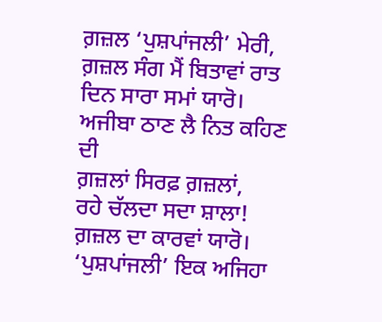ਗ਼ਜ਼ਲ ‘ਪੁਸ਼ਪਾਂਜਲੀ’ ਮੇਰੀ,
ਗ਼ਜ਼ਲ ਸੰਗ ਮੈਂ ਬਿਤਾਵਾਂ ਰਾਤ ਦਿਨ ਸਾਰਾ ਸਮਾਂ ਯਾਰੋ।
ਅਜੀਬਾ ਠਾਣ ਲੈ ਨਿਤ ਕਹਿਣ ਦੀ
ਗ਼ਜ਼ਲਾਂ ਸਿਰਫ਼ ਗ਼ਜ਼ਲਾਂ,
ਰਹੇ ਚੱਲਦਾ ਸਦਾ ਸ਼ਾਲਾ! ਗ਼ਜ਼ਲ ਦਾ ਕਾਰਵਾਂ ਯਾਰੋ।
‘ਪੁਸ਼ਪਾਂਜਲੀ’ ਇਕ ਅਜਿਹਾ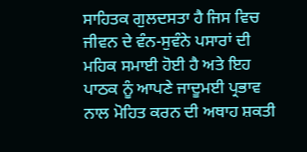ਸਾਹਿਤਕ ਗੁਲਦਸਤਾ ਹੈ ਜਿਸ ਵਿਚ ਜੀਵਨ ਦੇ ਵੰਨ-ਸੁਵੰਨੇ ਪਸਾਰਾਂ ਦੀ ਮਹਿਕ ਸਮਾਈ ਹੋਈ ਹੈ ਅਤੇ ਇਹ ਪਾਠਕ ਨੂੰ ਆਪਣੇ ਜਾਦੂਮਈ ਪ੍ਰਭਾਵ ਨਾਲ ਮੋਹਿਤ ਕਰਨ ਦੀ ਅਥਾਹ ਸ਼ਕਤੀ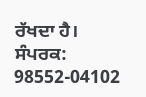ਰੱਖਦਾ ਹੈ।
ਸੰਪਰਕ: 98552-04102